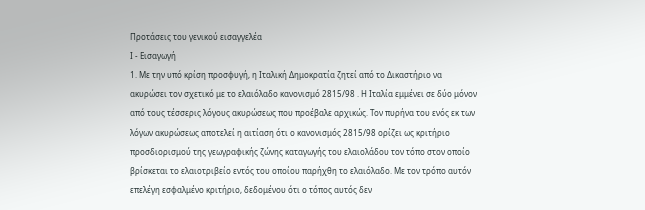Προτάσεις του γενικού εισαγγελέα
I - Εισαγωγή
1. Με την υπό κρίση προσφυγή, η Ιταλική Δημοκρατία ζητεί από το Δικαστήριο να ακυρώσει τον σχετικό με το ελαιόλαδο κανονισμό 2815/98 . Η Ιταλία εμμένει σε δύο μόνον από τους τέσσερις λόγους ακυρώσεως που προέβαλε αρχικώς. Τον πυρήνα του ενός εκ των λόγων ακυρώσεως αποτελεί η αιτίαση ότι ο κανονισμός 2815/98 ορίζει ως κριτήριο προσδιορισμού της γεωγραφικής ζώνης καταγωγής του ελαιολάδου τον τόπο στον οποίο βρίσκεται το ελαιοτριβείο εντός του οποίου παρήχθη το ελαιόλαδο. Με τον τρόπο αυτόν επελέγη εσφαλμένο κριτήριο, δεδομένου ότι ο τόπος αυτός δεν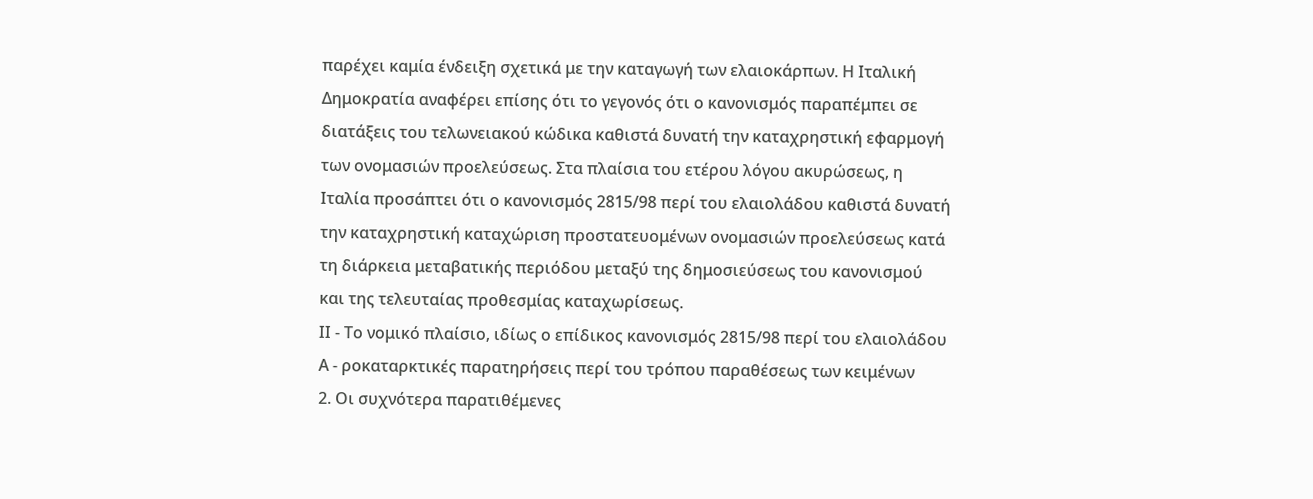παρέχει καμία ένδειξη σχετικά με την καταγωγή των ελαιοκάρπων. Η Ιταλική Δημοκρατία αναφέρει επίσης ότι το γεγονός ότι ο κανονισμός παραπέμπει σε διατάξεις του τελωνειακού κώδικα καθιστά δυνατή την καταχρηστική εφαρμογή των ονομασιών προελεύσεως. Στα πλαίσια του ετέρου λόγου ακυρώσεως, η Ιταλία προσάπτει ότι ο κανονισμός 2815/98 περί του ελαιολάδου καθιστά δυνατή την καταχρηστική καταχώριση προστατευομένων ονομασιών προελεύσεως κατά τη διάρκεια μεταβατικής περιόδου μεταξύ της δημοσιεύσεως του κανονισμού και της τελευταίας προθεσμίας καταχωρίσεως.
ΙΙ - Το νομικό πλαίσιο, ιδίως ο επίδικος κανονισμός 2815/98 περί του ελαιολάδου
Α - ροκαταρκτικές παρατηρήσεις περί του τρόπου παραθέσεως των κειμένων
2. Οι συχνότερα παρατιθέμενες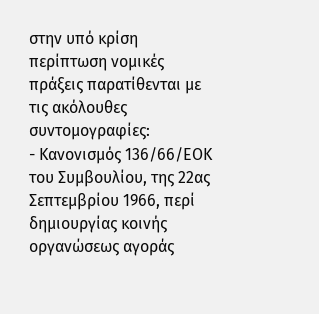στην υπό κρίση περίπτωση νομικές πράξεις παρατίθενται με τις ακόλουθες συντομογραφίες:
- Κανονισμός 136/66/ΕΟΚ του Συμβουλίου, της 22ας Σεπτεμβρίου 1966, περί δημιουργίας κοινής οργανώσεως αγοράς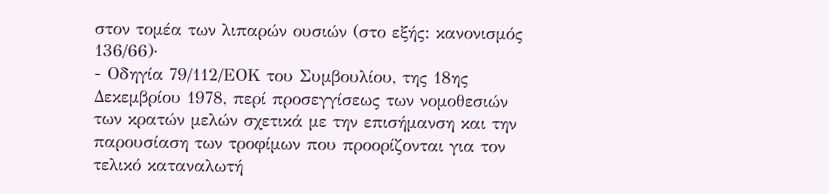στον τομέα των λιπαρών ουσιών (στο εξής: κανονισμός 136/66)·
- Οδηγία 79/112/ΕΟΚ του Συμβουλίου, της 18ης Δεκεμβρίου 1978, περί προσεγγίσεως των νομοθεσιών των κρατών μελών σχετικά με την επισήμανση και την παρουσίαση των τροφίμων που προορίζονται για τον τελικό καταναλωτή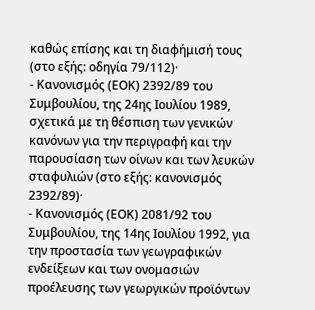καθώς επίσης και τη διαφήμισή τους (στο εξής: οδηγία 79/112)·
- Κανονισμός (ΕΟΚ) 2392/89 του Συμβουλίου, της 24ης Ιουλίου 1989, σχετικά με τη θέσπιση των γενικών κανόνων για την περιγραφή και την παρουσίαση των οίνων και των λευκών σταφυλιών (στο εξής: κανονισμός 2392/89)·
- Κανονισμός (ΕΟΚ) 2081/92 του Συμβουλίου, της 14ης Ιουλίου 1992, για την προστασία των γεωγραφικών ενδείξεων και των ονομασιών προέλευσης των γεωργικών προϊόντων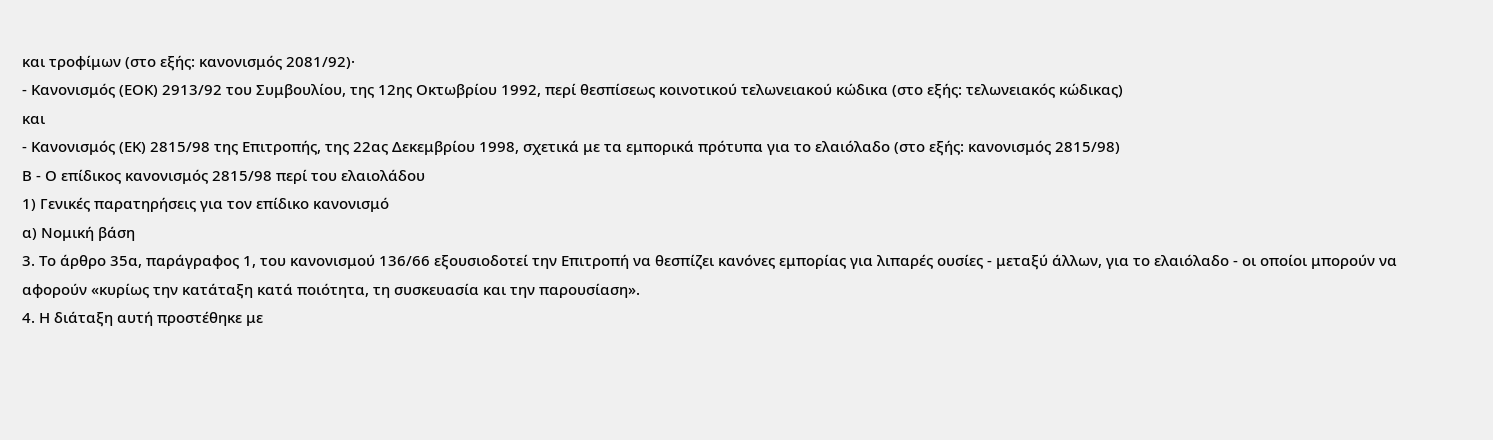και τροφίμων (στο εξής: κανονισμός 2081/92)·
- Κανονισμός (ΕΟΚ) 2913/92 του Συμβουλίου, της 12ης Οκτωβρίου 1992, περί θεσπίσεως κοινοτικού τελωνειακού κώδικα (στο εξής: τελωνειακός κώδικας)
και
- Κανονισμός (ΕΚ) 2815/98 της Επιτροπής, της 22ας Δεκεμβρίου 1998, σχετικά με τα εμπορικά πρότυπα για το ελαιόλαδο (στο εξής: κανονισμός 2815/98)
Β - Ο επίδικος κανονισμός 2815/98 περί του ελαιολάδου
1) Γενικές παρατηρήσεις για τον επίδικο κανονισμό
α) Νομική βάση
3. Το άρθρο 35α, παράγραφος 1, του κανονισμού 136/66 εξουσιοδοτεί την Επιτροπή να θεσπίζει κανόνες εμπορίας για λιπαρές ουσίες - μεταξύ άλλων, για το ελαιόλαδο - οι οποίοι μπορούν να αφορούν «κυρίως την κατάταξη κατά ποιότητα, τη συσκευασία και την παρουσίαση».
4. Η διάταξη αυτή προστέθηκε με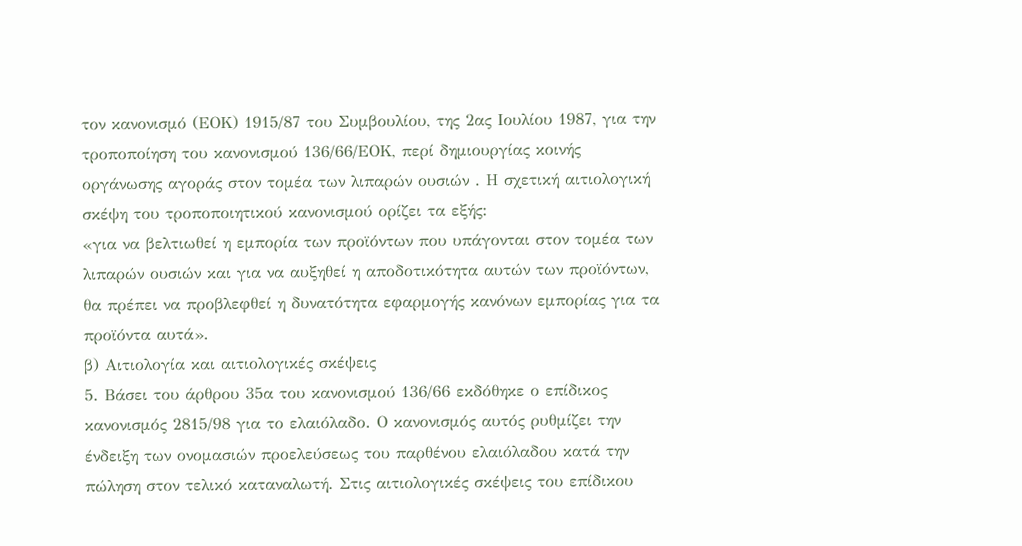τον κανονισμό (ΕΟΚ) 1915/87 του Συμβουλίου, της 2ας Ιουλίου 1987, για την τροποποίηση του κανονισμού 136/66/ΕΟΚ, περί δημιουργίας κοινής οργάνωσης αγοράς στον τομέα των λιπαρών ουσιών . Η σχετική αιτιολογική σκέψη του τροποποιητικού κανονισμού ορίζει τα εξής:
«για να βελτιωθεί η εμπορία των προϊόντων που υπάγονται στον τομέα των λιπαρών ουσιών και για να αυξηθεί η αποδοτικότητα αυτών των προϊόντων, θα πρέπει να προβλεφθεί η δυνατότητα εφαρμογής κανόνων εμπορίας για τα προϊόντα αυτά».
β) Αιτιολογία και αιτιολογικές σκέψεις
5. Βάσει του άρθρου 35α του κανονισμού 136/66 εκδόθηκε ο επίδικος κανονισμός 2815/98 για το ελαιόλαδο. Ο κανονισμός αυτός ρυθμίζει την ένδειξη των ονομασιών προελεύσεως του παρθένου ελαιόλαδου κατά την πώληση στον τελικό καταναλωτή. Στις αιτιολογικές σκέψεις του επίδικου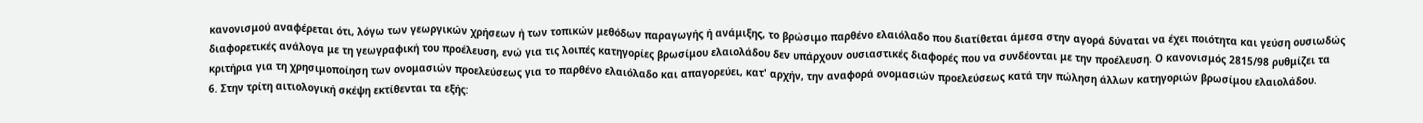κανονισμού αναφέρεται ότι, λόγω των γεωργικών χρήσεων ή των τοπικών μεθόδων παραγωγής ή ανάμιξης, το βρώσιμο παρθένο ελαιόλαδο που διατίθεται άμεσα στην αγορά δύναται να έχει ποιότητα και γεύση ουσιωδώς διαφορετικές ανάλογα με τη γεωγραφική του προέλευση, ενώ για τις λοιπές κατηγορίες βρωσίμου ελαιολάδου δεν υπάρχουν ουσιαστικές διαφορές που να συνδέονται με την προέλευση. Ο κανονισμός 2815/98 ρυθμίζει τα κριτήρια για τη χρησιμοποίηση των ονομασιών προελεύσεως για το παρθένο ελαιόλαδο και απαγορεύει, κατ' αρχήν, την αναφορά ονομασιών προελεύσεως κατά την πώληση άλλων κατηγοριών βρωσίμου ελαιολάδου.
6. Στην τρίτη αιτιολογική σκέψη εκτίθενται τα εξής: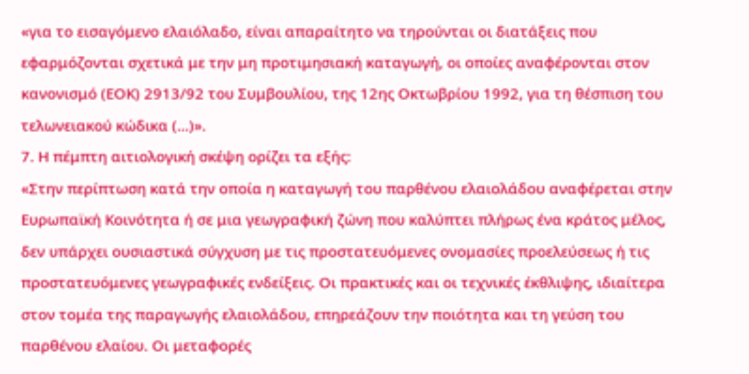«για το εισαγόμενο ελαιόλαδο, είναι απαραίτητο να τηρούνται οι διατάξεις που εφαρμόζονται σχετικά με την μη προτιμησιακή καταγωγή, οι οποίες αναφέρονται στον κανονισμό (ΕΟΚ) 2913/92 του Συμβουλίου, της 12ης Οκτωβρίου 1992, για τη θέσπιση του τελωνειακού κώδικα (...)».
7. Η πέμπτη αιτιολογική σκέψη ορίζει τα εξής:
«Στην περίπτωση κατά την οποία η καταγωγή του παρθένου ελαιολάδου αναφέρεται στην Ευρωπαϊκή Κοινότητα ή σε μια γεωγραφική ζώνη που καλύπτει πλήρως ένα κράτος μέλος, δεν υπάρχει ουσιαστικά σύγχυση με τις προστατευόμενες ονομασίες προελεύσεως ή τις προστατευόμενες γεωγραφικές ενδείξεις. Οι πρακτικές και οι τεχνικές έκθλιψης, ιδιαίτερα στον τομέα της παραγωγής ελαιολάδου, επηρεάζουν την ποιότητα και τη γεύση του παρθένου ελαίου. Οι μεταφορές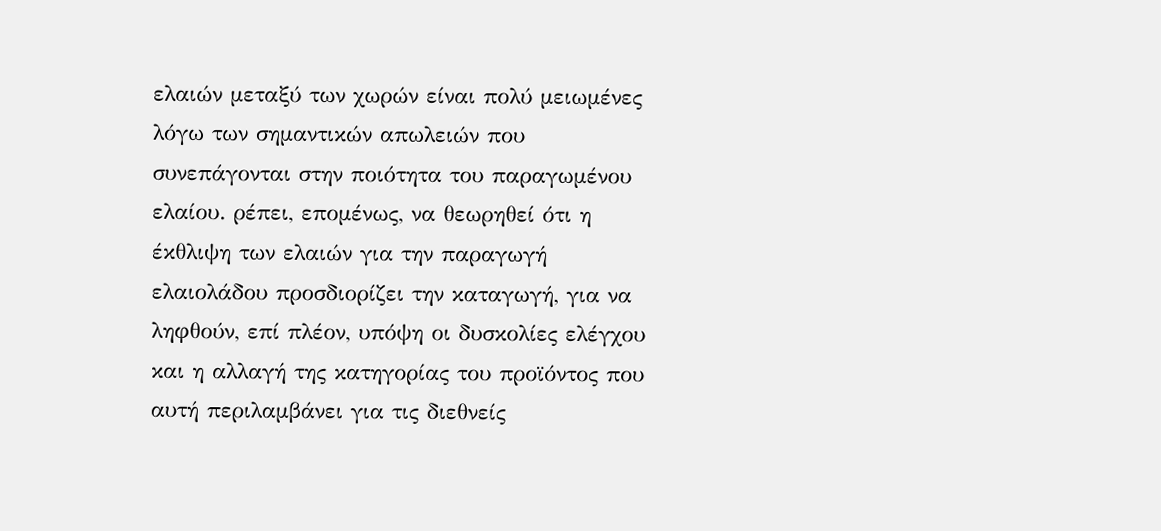ελαιών μεταξύ των χωρών είναι πολύ μειωμένες λόγω των σημαντικών απωλειών που συνεπάγονται στην ποιότητα του παραγωμένου ελαίου. ρέπει, επομένως, να θεωρηθεί ότι η έκθλιψη των ελαιών για την παραγωγή ελαιολάδου προσδιορίζει την καταγωγή, για να ληφθούν, επί πλέον, υπόψη οι δυσκολίες ελέγχου και η αλλαγή της κατηγορίας του προϊόντος που αυτή περιλαμβάνει για τις διεθνείς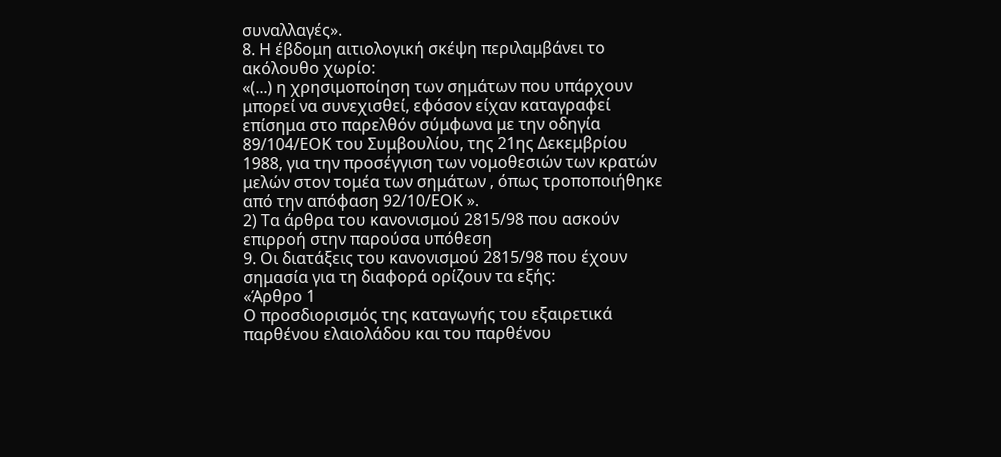συναλλαγές».
8. Η έβδομη αιτιολογική σκέψη περιλαμβάνει το ακόλουθο χωρίο:
«(...) η χρησιμοποίηση των σημάτων που υπάρχουν μπορεί να συνεχισθεί, εφόσον είχαν καταγραφεί επίσημα στο παρελθόν σύμφωνα με την οδηγία 89/104/ΕΟΚ του Συμβουλίου, της 21ης Δεκεμβρίου 1988, για την προσέγγιση των νομοθεσιών των κρατών μελών στον τομέα των σημάτων , όπως τροποποιήθηκε από την απόφαση 92/10/ΕΟΚ ».
2) Τα άρθρα του κανονισμού 2815/98 που ασκούν επιρροή στην παρούσα υπόθεση
9. Οι διατάξεις του κανονισμού 2815/98 που έχουν σημασία για τη διαφορά ορίζουν τα εξής:
«Άρθρο 1
Ο προσδιορισμός της καταγωγής του εξαιρετικά παρθένου ελαιολάδου και του παρθένου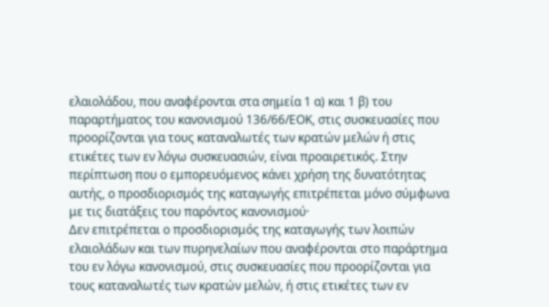ελαιολάδου, που αναφέρονται στα σημεία 1 α) και 1 β) του παραρτήματος του κανονισμού 136/66/ΕΟΚ, στις συσκευασίες που προορίζονται για τους καταναλωτές των κρατών μελών ή στις ετικέτες των εν λόγω συσκευασιών, είναι προαιρετικός. Στην περίπτωση που ο εμπορευόμενος κάνει χρήση της δυνατότητας αυτής, ο προσδιορισμός της καταγωγής επιτρέπεται μόνο σύμφωνα με τις διατάξεις του παρόντος κανονισμού·
Δεν επιτρέπεται ο προσδιορισμός της καταγωγής των λοιπών ελαιολάδων και των πυρηνελαίων που αναφέρονται στο παράρτημα του εν λόγω κανονισμού, στις συσκευασίες που προορίζονται για τους καταναλωτές των κρατών μελών, ή στις ετικέτες των εν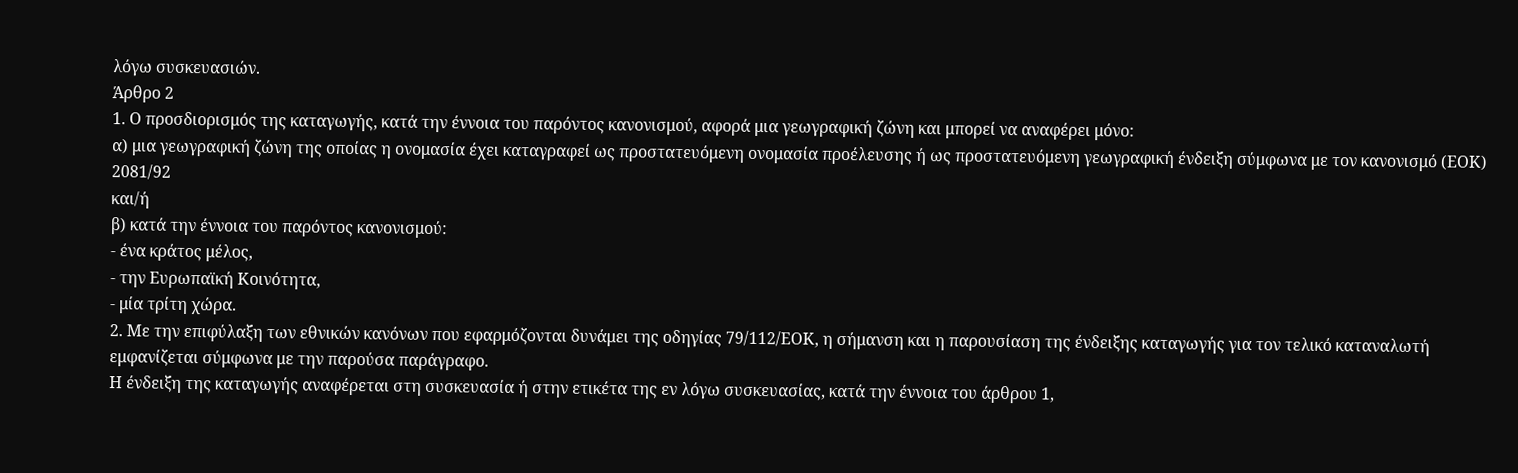λόγω συσκευασιών.
Άρθρο 2
1. Ο προσδιορισμός της καταγωγής, κατά την έννοια του παρόντος κανονισμού, αφορά μια γεωγραφική ζώνη και μπορεί να αναφέρει μόνο:
α) μια γεωγραφική ζώνη της οποίας η ονομασία έχει καταγραφεί ως προστατευόμενη ονομασία προέλευσης ή ως προστατευόμενη γεωγραφική ένδειξη σύμφωνα με τον κανονισμό (ΕΟΚ) 2081/92
και/ή
β) κατά την έννοια του παρόντος κανονισμού:
- ένα κράτος μέλος,
- την Ευρωπαϊκή Κοινότητα,
- μία τρίτη χώρα.
2. Με την επιφύλαξη των εθνικών κανόνων που εφαρμόζονται δυνάμει της οδηγίας 79/112/ΕΟΚ, η σήμανση και η παρουσίαση της ένδειξης καταγωγής για τον τελικό καταναλωτή εμφανίζεται σύμφωνα με την παρούσα παράγραφο.
Η ένδειξη της καταγωγής αναφέρεται στη συσκευασία ή στην ετικέτα της εν λόγω συσκευασίας, κατά την έννοια του άρθρου 1,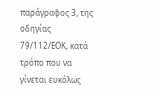παράγραφος 3, της οδηγίας 79/112/ΕΟΚ, κατά τρόπο που να γίνεται ευκόλως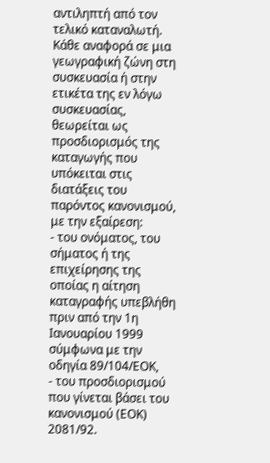αντιληπτή από τον τελικό καταναλωτή.
Κάθε αναφορά σε μια γεωγραφική ζώνη στη συσκευασία ή στην ετικέτα της εν λόγω συσκευασίας, θεωρείται ως προσδιορισμός της καταγωγής που υπόκειται στις διατάξεις του παρόντος κανονισμού, με την εξαίρεση:
- του ονόματος, του σήματος ή της επιχείρησης της οποίας η αίτηση καταγραφής υπεβλήθη πριν από την 1η Ιανουαρίου 1999 σύμφωνα με την οδηγία 89/104/ΕΟΚ,
- του προσδιορισμού που γίνεται βάσει του κανονισμού (ΕΟΚ) 2081/92.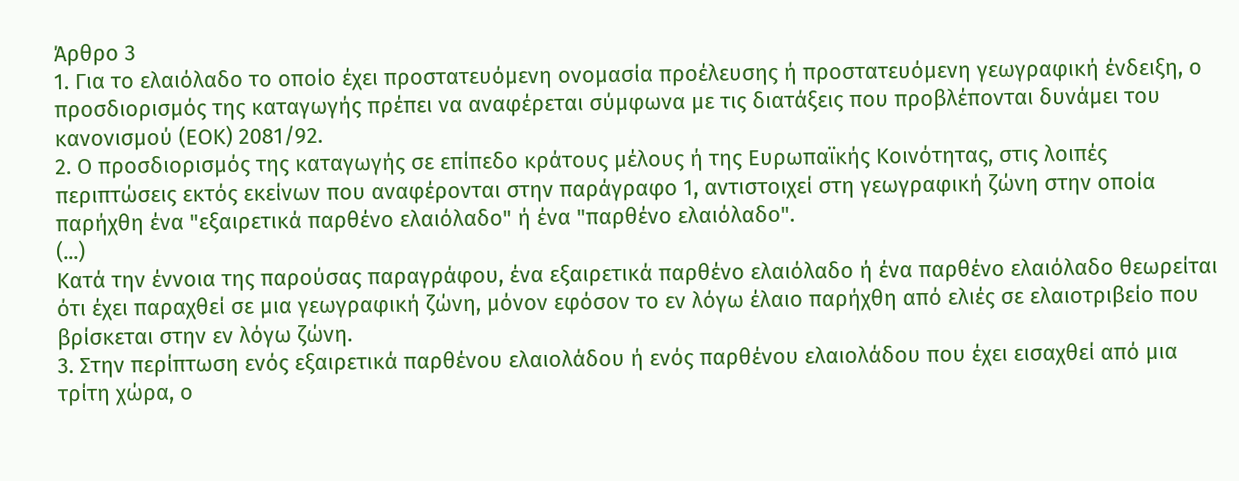Άρθρο 3
1. Για το ελαιόλαδο το οποίο έχει προστατευόμενη ονομασία προέλευσης ή προστατευόμενη γεωγραφική ένδειξη, ο προσδιορισμός της καταγωγής πρέπει να αναφέρεται σύμφωνα με τις διατάξεις που προβλέπονται δυνάμει του κανονισμού (ΕΟΚ) 2081/92.
2. Ο προσδιορισμός της καταγωγής σε επίπεδο κράτους μέλους ή της Ευρωπαϊκής Κοινότητας, στις λοιπές περιπτώσεις εκτός εκείνων που αναφέρονται στην παράγραφο 1, αντιστοιχεί στη γεωγραφική ζώνη στην οποία παρήχθη ένα "εξαιρετικά παρθένο ελαιόλαδο" ή ένα "παρθένο ελαιόλαδο".
(...)
Κατά την έννοια της παρούσας παραγράφου, ένα εξαιρετικά παρθένο ελαιόλαδο ή ένα παρθένο ελαιόλαδο θεωρείται ότι έχει παραχθεί σε μια γεωγραφική ζώνη, μόνον εφόσον το εν λόγω έλαιο παρήχθη από ελιές σε ελαιοτριβείο που βρίσκεται στην εν λόγω ζώνη.
3. Στην περίπτωση ενός εξαιρετικά παρθένου ελαιολάδου ή ενός παρθένου ελαιολάδου που έχει εισαχθεί από μια τρίτη χώρα, ο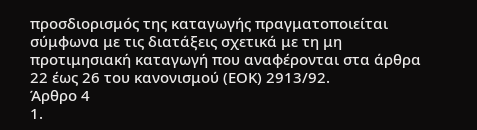προσδιορισμός της καταγωγής πραγματοποιείται σύμφωνα με τις διατάξεις σχετικά με τη μη προτιμησιακή καταγωγή που αναφέρονται στα άρθρα 22 έως 26 του κανονισμού (ΕΟΚ) 2913/92.
Άρθρο 4
1.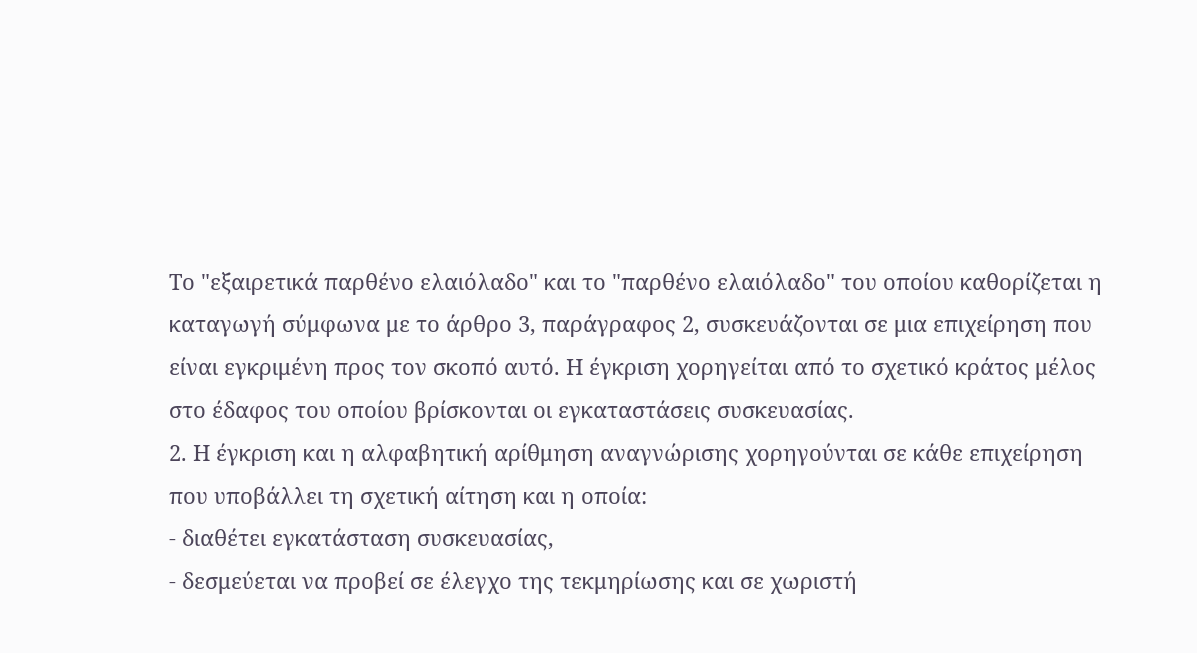Το "εξαιρετικά παρθένο ελαιόλαδο" και το "παρθένο ελαιόλαδο" του οποίου καθορίζεται η καταγωγή σύμφωνα με το άρθρο 3, παράγραφος 2, συσκευάζονται σε μια επιχείρηση που είναι εγκριμένη προς τον σκοπό αυτό. Η έγκριση χορηγείται από το σχετικό κράτος μέλος στο έδαφος του οποίου βρίσκονται οι εγκαταστάσεις συσκευασίας.
2. Η έγκριση και η αλφαβητική αρίθμηση αναγνώρισης χορηγούνται σε κάθε επιχείρηση που υποβάλλει τη σχετική αίτηση και η οποία:
- διαθέτει εγκατάσταση συσκευασίας,
- δεσμεύεται να προβεί σε έλεγχο της τεκμηρίωσης και σε χωριστή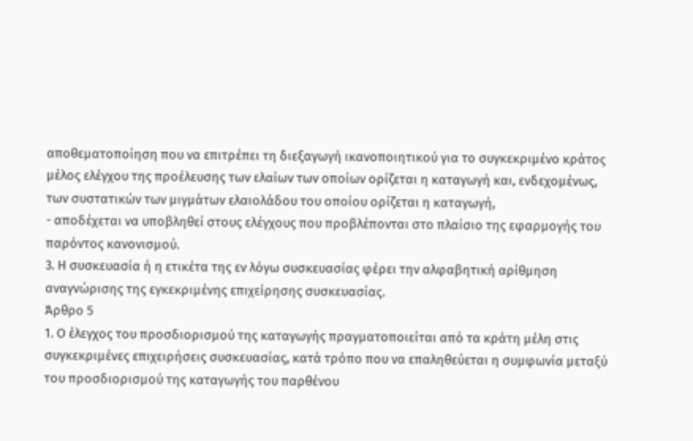αποθεματοποίηση που να επιτρέπει τη διεξαγωγή ικανοποιητικού για το συγκεκριμένο κράτος μέλος ελέγχου της προέλευσης των ελαίων των οποίων ορίζεται η καταγωγή και, ενδεχομένως, των συστατικών των μιγμάτων ελαιολάδου του οποίου ορίζεται η καταγωγή,
- αποδέχεται να υποβληθεί στους ελέγχους που προβλέπονται στο πλαίσιο της εφαρμογής του παρόντος κανονισμού.
3. Η συσκευασία ή η ετικέτα της εν λόγω συσκευασίας φέρει την αλφαβητική αρίθμηση αναγνώρισης της εγκεκριμένης επιχείρησης συσκευασίας.
Άρθρο 5
1. Ο έλεγχος του προσδιορισμού της καταγωγής πραγματοποιείται από τα κράτη μέλη στις συγκεκριμένες επιχειρήσεις συσκευασίας, κατά τρόπο που να επαληθεύεται η συμφωνία μεταξύ του προσδιορισμού της καταγωγής του παρθένου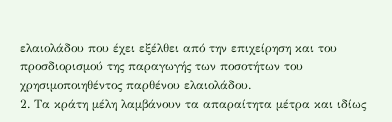ελαιολάδου που έχει εξέλθει από την επιχείρηση και του προσδιορισμού της παραγωγής των ποσοτήτων του χρησιμοποιηθέντος παρθένου ελαιολάδου.
2. Τα κράτη μέλη λαμβάνουν τα απαραίτητα μέτρα και ιδίως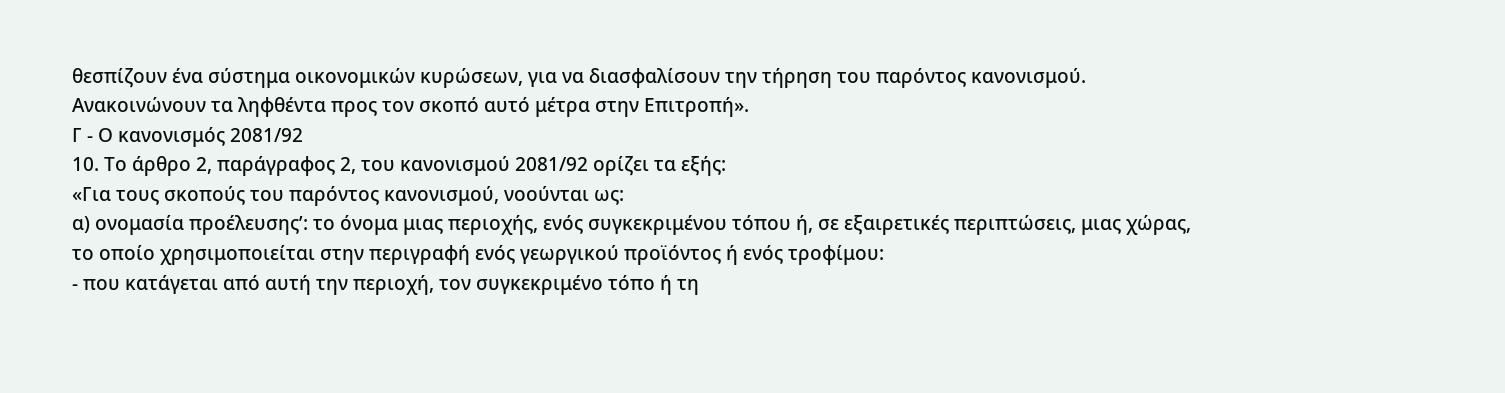θεσπίζουν ένα σύστημα οικονομικών κυρώσεων, για να διασφαλίσουν την τήρηση του παρόντος κανονισμού. Ανακοινώνουν τα ληφθέντα προς τον σκοπό αυτό μέτρα στην Επιτροπή».
Γ - Ο κανονισμός 2081/92
10. Το άρθρο 2, παράγραφος 2, του κανονισμού 2081/92 ορίζει τα εξής:
«Για τους σκοπούς του παρόντος κανονισμού, νοούνται ως:
α) ονομασία προέλευσης’: το όνομα μιας περιοχής, ενός συγκεκριμένου τόπου ή, σε εξαιρετικές περιπτώσεις, μιας χώρας, το οποίο χρησιμοποιείται στην περιγραφή ενός γεωργικού προϊόντος ή ενός τροφίμου:
- που κατάγεται από αυτή την περιοχή, τον συγκεκριμένο τόπο ή τη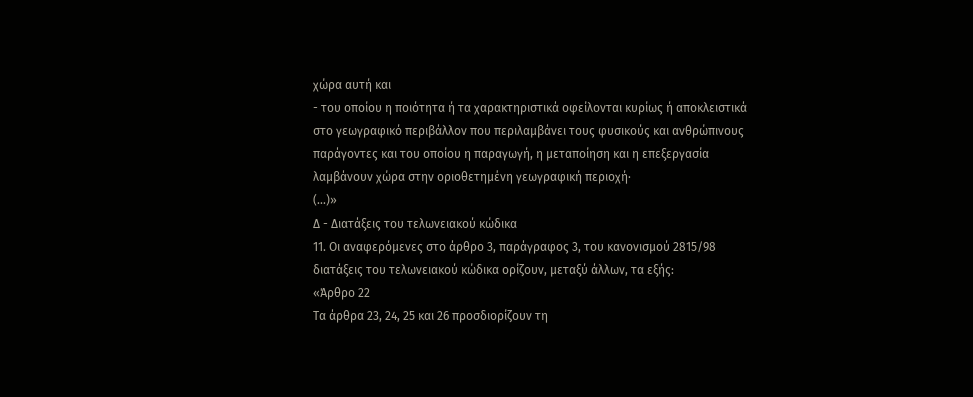χώρα αυτή και
- του οποίου η ποιότητα ή τα χαρακτηριστικά οφείλονται κυρίως ή αποκλειστικά στο γεωγραφικό περιβάλλον που περιλαμβάνει τους φυσικούς και ανθρώπινους παράγοντες και του οποίου η παραγωγή, η μεταποίηση και η επεξεργασία λαμβάνουν χώρα στην οριοθετημένη γεωγραφική περιοχή·
(...)»
Δ - Διατάξεις του τελωνειακού κώδικα
11. Οι αναφερόμενες στο άρθρο 3, παράγραφος 3, του κανονισμού 2815/98 διατάξεις του τελωνειακού κώδικα ορίζουν, μεταξύ άλλων, τα εξής:
«Άρθρο 22
Τα άρθρα 23, 24, 25 και 26 προσδιορίζουν τη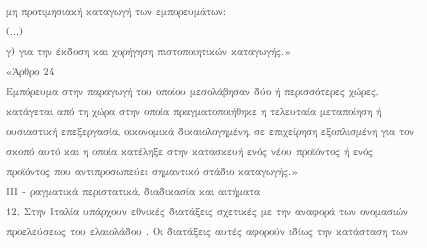μη προτιμησιακή καταγωγή των εμπορευμάτων:
(...)
γ) για την έκδοση και χορήγηση πιστοποιητικών καταγωγής.»
«Άρθρο 24
Εμπόρευμα στην παραγωγή του οποίου μεσολάβησαν δύο ή περισσότερες χώρες, κατάγεται από τη χώρα στην οποία πραγματοποιήθηκε η τελευταία μεταποίηση ή ουσιαστική επεξεργασία, οικονομικά δικαιολογημένη, σε επιχείρηση εξοπλισμένη για τον σκοπό αυτό και η οποία κατέληξε στην κατασκευή ενός νέου προϊόντος ή ενός προϊόντος που αντιπροσωπεύει σημαντικό στάδιο καταγωγής.»
ΙΙΙ - ραγματικά περιστατικά, διαδικασία και αιτήματα
12. Στην Ιταλία υπάρχουν εθνικές διατάξεις σχετικές με την αναφορά των ονομασιών προελεύσεως του ελαιολάδου . Οι διατάξεις αυτές αφορούν ιδίως την κατάσταση των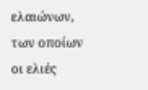ελαιώνων, των οποίων οι ελιές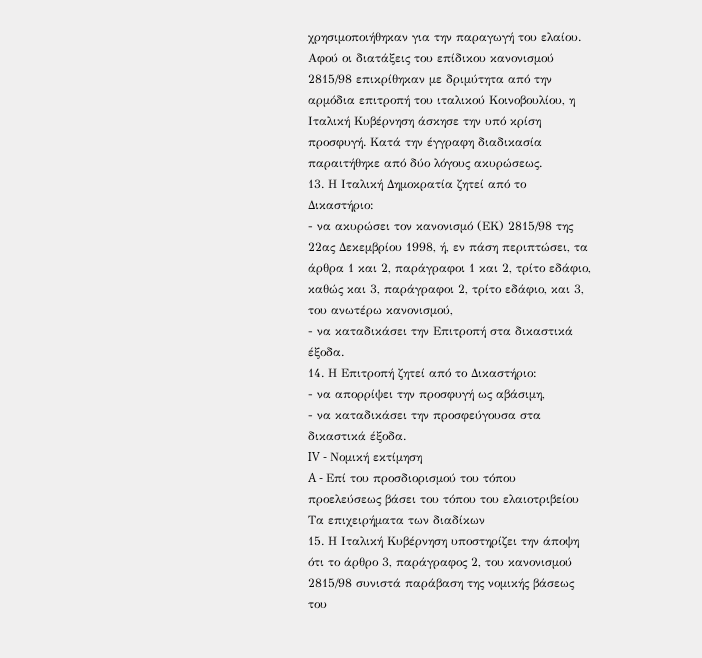χρησιμοποιήθηκαν για την παραγωγή του ελαίου. Αφού οι διατάξεις του επίδικου κανονισμού 2815/98 επικρίθηκαν με δριμύτητα από την αρμόδια επιτροπή του ιταλικού Κοινοβουλίου, η Ιταλική Κυβέρνηση άσκησε την υπό κρίση προσφυγή. Κατά την έγγραφη διαδικασία παραιτήθηκε από δύο λόγους ακυρώσεως.
13. Η Ιταλική Δημοκρατία ζητεί από το Δικαστήριο:
- να ακυρώσει τον κανονισμό (ΕΚ) 2815/98 της 22ας Δεκεμβρίου 1998, ή, εν πάση περιπτώσει, τα άρθρα 1 και 2, παράγραφοι 1 και 2, τρίτο εδάφιο, καθώς και 3, παράγραφοι 2, τρίτο εδάφιο, και 3, του ανωτέρω κανονισμού,
- να καταδικάσει την Επιτροπή στα δικαστικά έξοδα.
14. Η Επιτροπή ζητεί από το Δικαστήριο:
- να απορρίψει την προσφυγή ως αβάσιμη,
- να καταδικάσει την προσφεύγουσα στα δικαστικά έξοδα.
IV - Νομική εκτίμηση
A - Επί του προσδιορισμού του τόπου προελεύσεως βάσει του τόπου του ελαιοτριβείου
Τα επιχειρήματα των διαδίκων
15. Η Ιταλική Κυβέρνηση υποστηρίζει την άποψη ότι το άρθρο 3, παράγραφος 2, του κανονισμού 2815/98 συνιστά παράβαση της νομικής βάσεως του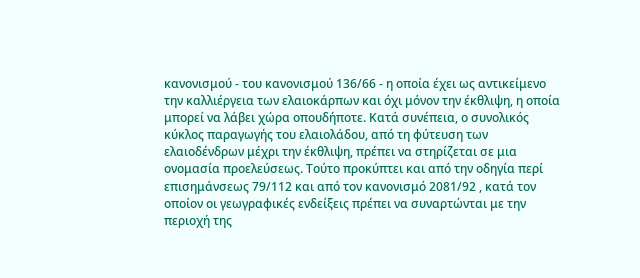κανονισμού - του κανονισμού 136/66 - η οποία έχει ως αντικείμενο την καλλιέργεια των ελαιοκάρπων και όχι μόνον την έκθλιψη, η οποία μπορεί να λάβει χώρα οπουδήποτε. Κατά συνέπεια, ο συνολικός κύκλος παραγωγής του ελαιολάδου, από τη φύτευση των ελαιοδένδρων μέχρι την έκθλιψη, πρέπει να στηρίζεται σε μια ονομασία προελεύσεως. Τούτο προκύπτει και από την οδηγία περί επισημάνσεως 79/112 και από τον κανονισμό 2081/92 , κατά τον οποίον οι γεωγραφικές ενδείξεις πρέπει να συναρτώνται με την περιοχή της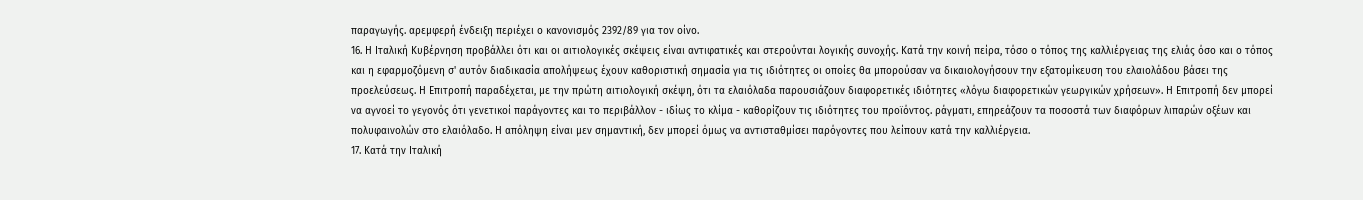παραγωγής. αρεμφερή ένδειξη περιέχει ο κανονισμός 2392/89 για τον οίνο.
16. Η Ιταλική Κυβέρνηση προβάλλει ότι και οι αιτιολογικές σκέψεις είναι αντιφατικές και στερούνται λογικής συνοχής. Κατά την κοινή πείρα, τόσο ο τόπος της καλλιέργειας της ελιάς όσο και ο τόπος και η εφαρμοζόμενη σ' αυτόν διαδικασία απολήψεως έχουν καθοριστική σημασία για τις ιδιότητες οι οποίες θα μπορούσαν να δικαιολογήσουν την εξατομίκευση του ελαιολάδου βάσει της προελεύσεως. Η Επιτροπή παραδέχεται, με την πρώτη αιτιολογική σκέψη, ότι τα ελαιόλαδα παρουσιάζουν διαφορετικές ιδιότητες «λόγω διαφορετικών γεωργικών χρήσεων». Η Επιτροπή δεν μπορεί να αγνοεί το γεγονός ότι γενετικοί παράγοντες και το περιβάλλον - ιδίως το κλίμα - καθορίζουν τις ιδιότητες του προϊόντος. ράγματι, επηρεάζουν τα ποσοστά των διαφόρων λιπαρών οξέων και πολυφαινολών στο ελαιόλαδο. Η απόληψη είναι μεν σημαντική, δεν μπορεί όμως να αντισταθμίσει παρόγοντες που λείπουν κατά την καλλιέργεια.
17. Κατά την Ιταλική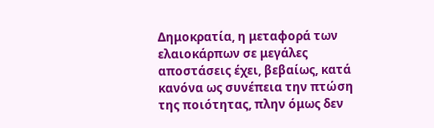Δημοκρατία, η μεταφορά των ελαιοκάρπων σε μεγάλες αποστάσεις έχει, βεβαίως, κατά κανόνα ως συνέπεια την πτώση της ποιότητας, πλην όμως δεν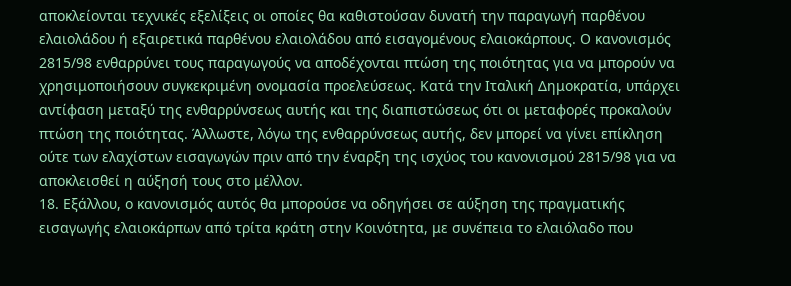αποκλείονται τεχνικές εξελίξεις οι οποίες θα καθιστούσαν δυνατή την παραγωγή παρθένου ελαιολάδου ή εξαιρετικά παρθένου ελαιολάδου από εισαγομένους ελαιοκάρπους. Ο κανονισμός 2815/98 ενθαρρύνει τους παραγωγούς να αποδέχονται πτώση της ποιότητας για να μπορούν να χρησιμοποιήσουν συγκεκριμένη ονομασία προελεύσεως. Κατά την Ιταλική Δημοκρατία, υπάρχει αντίφαση μεταξύ της ενθαρρύνσεως αυτής και της διαπιστώσεως ότι οι μεταφορές προκαλούν πτώση της ποιότητας. Άλλωστε, λόγω της ενθαρρύνσεως αυτής, δεν μπορεί να γίνει επίκληση ούτε των ελαχίστων εισαγωγών πριν από την έναρξη της ισχύος του κανονισμού 2815/98 για να αποκλεισθεί η αύξησή τους στο μέλλον.
18. Εξάλλου, ο κανονισμός αυτός θα μπορούσε να οδηγήσει σε αύξηση της πραγματικής εισαγωγής ελαιοκάρπων από τρίτα κράτη στην Κοινότητα, με συνέπεια το ελαιόλαδο που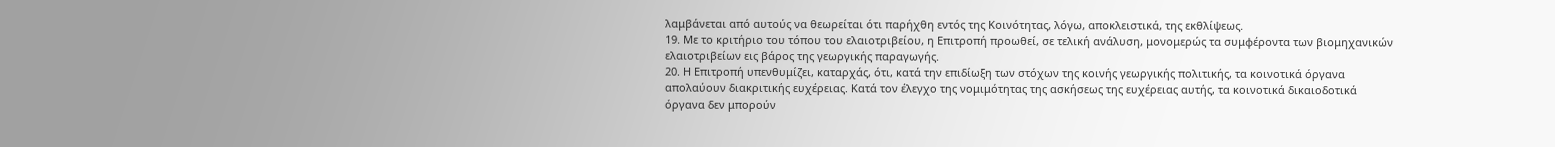λαμβάνεται από αυτούς να θεωρείται ότι παρήχθη εντός της Κοινότητας, λόγω, αποκλειστικά, της εκθλίψεως.
19. Με το κριτήριο του τόπου του ελαιοτριβείου, η Επιτροπή προωθεί, σε τελική ανάλυση, μονομερώς τα συμφέροντα των βιομηχανικών ελαιοτριβείων εις βάρος της γεωργικής παραγωγής.
20. Η Επιτροπή υπενθυμίζει, καταρχάς, ότι, κατά την επιδίωξη των στόχων της κοινής γεωργικής πολιτικής, τα κοινοτικά όργανα απολαύουν διακριτικής ευχέρειας. Κατά τον έλεγχο της νομιμότητας της ασκήσεως της ευχέρειας αυτής, τα κοινοτικά δικαιοδοτικά όργανα δεν μπορούν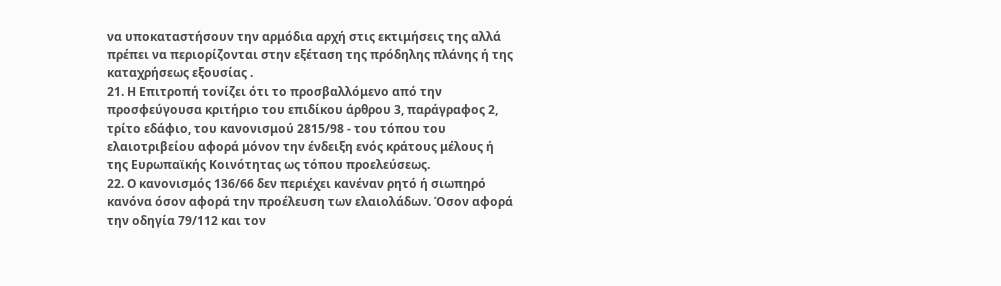να υποκαταστήσουν την αρμόδια αρχή στις εκτιμήσεις της αλλά πρέπει να περιορίζονται στην εξέταση της πρόδηλης πλάνης ή της καταχρήσεως εξουσίας .
21. Η Επιτροπή τονίζει ότι το προσβαλλόμενο από την προσφεύγουσα κριτήριο του επιδίκου άρθρου 3, παράγραφος 2, τρίτο εδάφιο, του κανονισμού 2815/98 - του τόπου του ελαιοτριβείου αφορά μόνον την ένδειξη ενός κράτους μέλους ή της Ευρωπαϊκής Κοινότητας ως τόπου προελεύσεως.
22. Ο κανονισμός 136/66 δεν περιέχει κανέναν ρητό ή σιωπηρό κανόνα όσον αφορά την προέλευση των ελαιολάδων. Όσον αφορά την οδηγία 79/112 και τον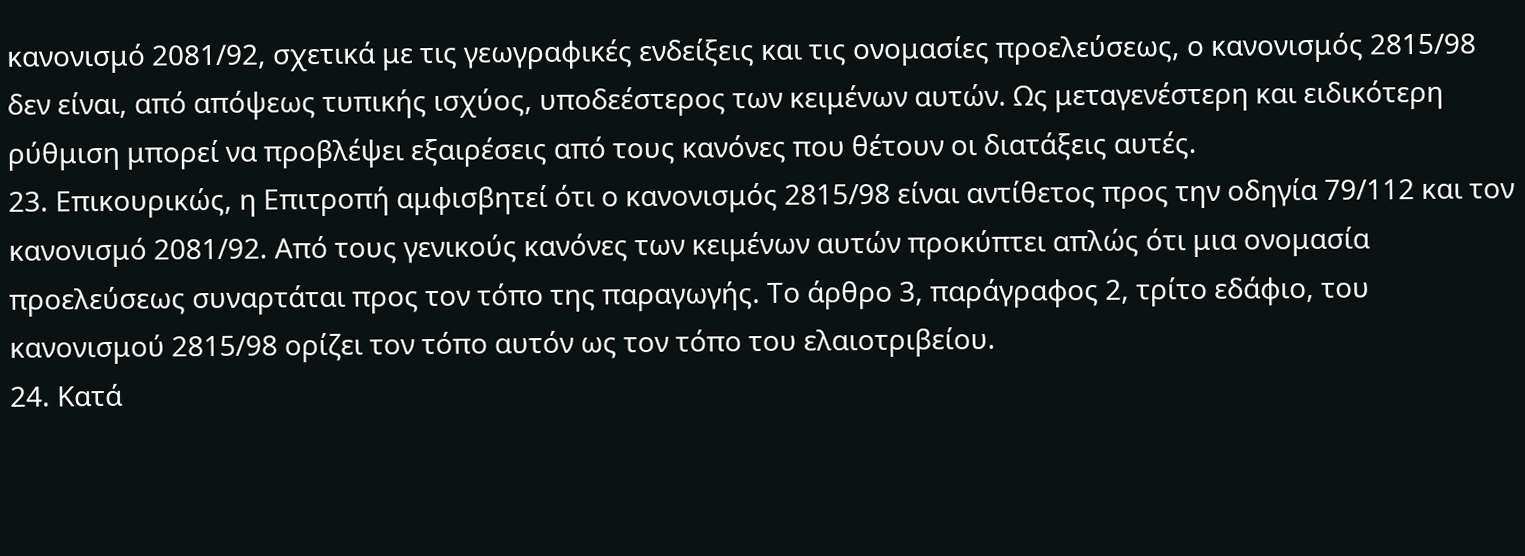κανονισμό 2081/92, σχετικά με τις γεωγραφικές ενδείξεις και τις ονομασίες προελεύσεως, ο κανονισμός 2815/98 δεν είναι, από απόψεως τυπικής ισχύος, υποδεέστερος των κειμένων αυτών. Ως μεταγενέστερη και ειδικότερη ρύθμιση μπορεί να προβλέψει εξαιρέσεις από τους κανόνες που θέτουν οι διατάξεις αυτές.
23. Επικουρικώς, η Επιτροπή αμφισβητεί ότι ο κανονισμός 2815/98 είναι αντίθετος προς την οδηγία 79/112 και τον κανονισμό 2081/92. Από τους γενικούς κανόνες των κειμένων αυτών προκύπτει απλώς ότι μια ονομασία προελεύσεως συναρτάται προς τον τόπο της παραγωγής. Το άρθρο 3, παράγραφος 2, τρίτο εδάφιο, του κανονισμού 2815/98 ορίζει τον τόπο αυτόν ως τον τόπο του ελαιοτριβείου.
24. Κατά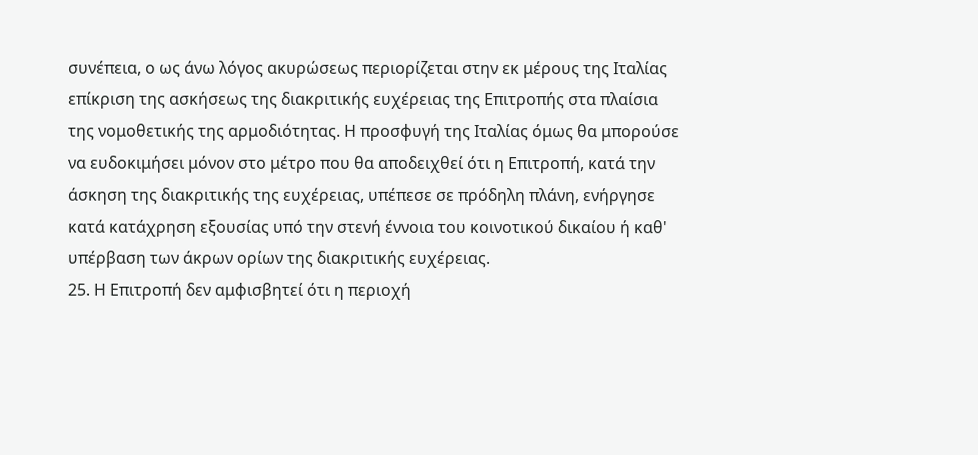συνέπεια, ο ως άνω λόγος ακυρώσεως περιορίζεται στην εκ μέρους της Ιταλίας επίκριση της ασκήσεως της διακριτικής ευχέρειας της Επιτροπής στα πλαίσια της νομοθετικής της αρμοδιότητας. Η προσφυγή της Ιταλίας όμως θα μπορούσε να ευδοκιμήσει μόνον στο μέτρο που θα αποδειχθεί ότι η Επιτροπή, κατά την άσκηση της διακριτικής της ευχέρειας, υπέπεσε σε πρόδηλη πλάνη, ενήργησε κατά κατάχρηση εξουσίας υπό την στενή έννοια του κοινοτικού δικαίου ή καθ' υπέρβαση των άκρων ορίων της διακριτικής ευχέρειας.
25. Η Επιτροπή δεν αμφισβητεί ότι η περιοχή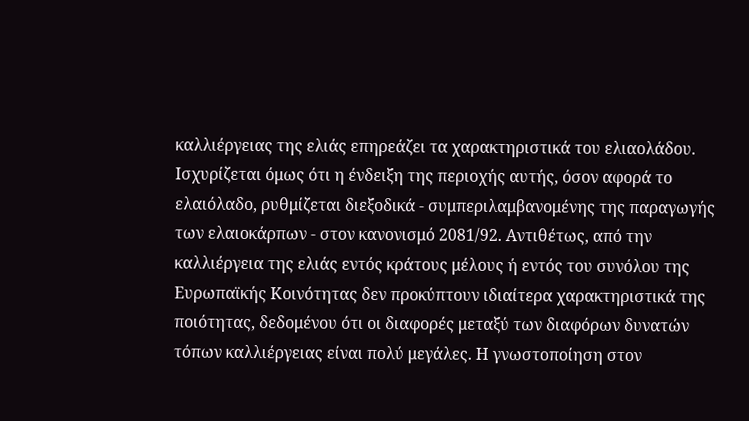καλλιέργειας της ελιάς επηρεάζει τα χαρακτηριστικά του ελιαολάδου. Ισχυρίζεται όμως ότι η ένδειξη της περιοχής αυτής, όσον αφορά το ελαιόλαδο, ρυθμίζεται διεξοδικά - συμπεριλαμβανομένης της παραγωγής των ελαιοκάρπων - στον κανονισμό 2081/92. Αντιθέτως, από την καλλιέργεια της ελιάς εντός κράτους μέλους ή εντός του συνόλου της Ευρωπαϊκής Κοινότητας δεν προκύπτουν ιδιαίτερα χαρακτηριστικά της ποιότητας, δεδομένου ότι οι διαφορές μεταξύ των διαφόρων δυνατών τόπων καλλιέργειας είναι πολύ μεγάλες. Η γνωστοποίηση στον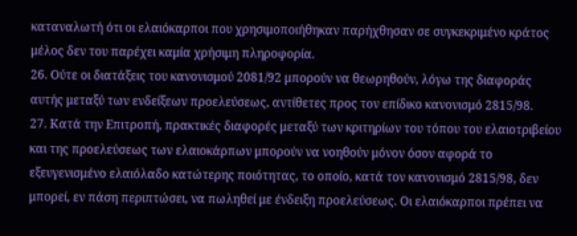καταναλωτή ότι οι ελαιόκαρποι που χρησιμοποιήθηκαν παρήχθησαν σε συγκεκριμένο κράτος μέλος δεν του παρέχει καμία χρήσιμη πληροφορία.
26. Ούτε οι διατάξεις του κανονισμού 2081/92 μπορούν να θεωρηθούν, λόγω της διαφοράς αυτής μεταξύ των ενδείξεων προελεύσεως, αντίθετες προς τον επίδικο κανονισμό 2815/98.
27. Κατά την Επιτροπή, πρακτικές διαφορές μεταξύ των κριτηρίων του τόπου του ελαιοτριβείου και της προελεύσεως των ελαιοκάρπων μπορούν να νοηθούν μόνον όσον αφορά το εξευγενισμένο ελαιόλαδο κατώτερης ποιότητας, το οποίο, κατά τον κανονισμό 2815/98, δεν μπορεί, εν πάση περιπτώσει, να πωληθεί με ένδειξη προελεύσεως. Οι ελαιόκαρποι πρέπει να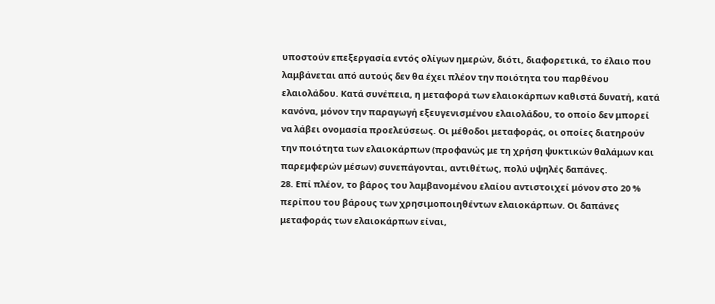υποστούν επεξεργασία εντός ολίγων ημερών, διότι, διαφορετικά, το έλαιο που λαμβάνεται από αυτούς δεν θα έχει πλέον την ποιότητα του παρθένου ελαιολάδου. Κατά συνέπεια, η μεταφορά των ελαιοκάρπων καθιστά δυνατή, κατά κανόνα, μόνον την παραγωγή εξευγενισμένου ελαιολάδου, το οποίο δεν μπορεί να λάβει ονομασία προελεύσεως. Οι μέθοδοι μεταφοράς, οι οποίες διατηρούν την ποιότητα των ελαιοκάρπων (προφανώς με τη χρήση ψυκτικών θαλάμων και παρεμφερών μέσων) συνεπάγονται, αντιθέτως, πολύ υψηλές δαπάνες.
28. Επί πλέον, το βάρος του λαμβανομένου ελαίου αντιστοιχεί μόνον στο 20 % περίπου του βάρους των χρησιμοποιηθέντων ελαιοκάρπων. Οι δαπάνες μεταφοράς των ελαιοκάρπων είναι,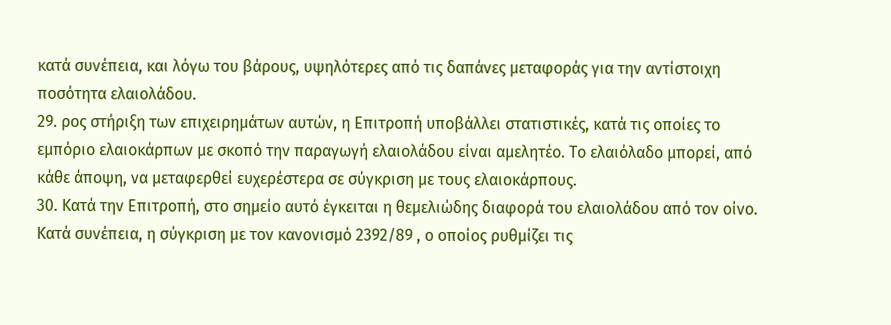κατά συνέπεια, και λόγω του βάρους, υψηλότερες από τις δαπάνες μεταφοράς για την αντίστοιχη ποσότητα ελαιολάδου.
29. ρος στήριξη των επιχειρημάτων αυτών, η Επιτροπή υποβάλλει στατιστικές, κατά τις οποίες το εμπόριο ελαιοκάρπων με σκοπό την παραγωγή ελαιολάδου είναι αμελητέο. Το ελαιόλαδο μπορεί, από κάθε άποψη, να μεταφερθεί ευχερέστερα σε σύγκριση με τους ελαιοκάρπους.
30. Κατά την Επιτροπή, στο σημείο αυτό έγκειται η θεμελιώδης διαφορά του ελαιολάδου από τον οίνο. Κατά συνέπεια, η σύγκριση με τον κανονισμό 2392/89 , ο οποίος ρυθμίζει τις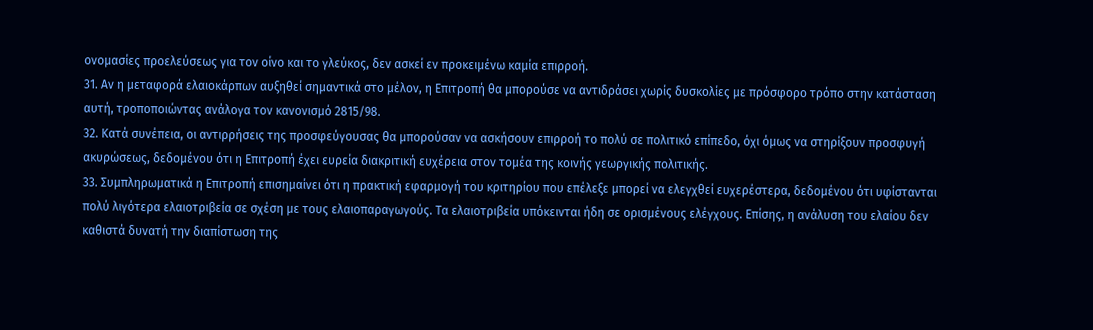ονομασίες προελεύσεως για τον οίνο και το γλεύκος, δεν ασκεί εν προκειμένω καμία επιρροή.
31. Αν η μεταφορά ελαιοκάρπων αυξηθεί σημαντικά στο μέλον, η Επιτροπή θα μπορούσε να αντιδράσει χωρίς δυσκολίες με πρόσφορο τρόπο στην κατάσταση αυτή, τροποποιώντας ανάλογα τον κανονισμό 2815/98.
32. Κατά συνέπεια, οι αντιρρήσεις της προσφεύγουσας θα μπορούσαν να ασκήσουν επιρροή το πολύ σε πολιτικό επίπεδο, όχι όμως να στηρίξουν προσφυγή ακυρώσεως, δεδομένου ότι η Επιτροπή έχει ευρεία διακριτική ευχέρεια στον τομέα της κοινής γεωργικής πολιτικής.
33. Συμπληρωματικά η Επιτροπή επισημαίνει ότι η πρακτική εφαρμογή του κριτηρίου που επέλεξε μπορεί να ελεγχθεί ευχερέστερα, δεδομένου ότι υφίστανται πολύ λιγότερα ελαιοτριβεία σε σχέση με τους ελαιοπαραγωγούς. Τα ελαιοτριβεία υπόκεινται ήδη σε ορισμένους ελέγχους. Επίσης, η ανάλυση του ελαίου δεν καθιστά δυνατή την διαπίστωση της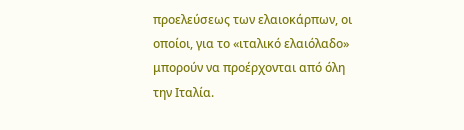προελεύσεως των ελαιοκάρπων, οι οποίοι, για το «ιταλικό ελαιόλαδο» μπορούν να προέρχονται από όλη την Ιταλία.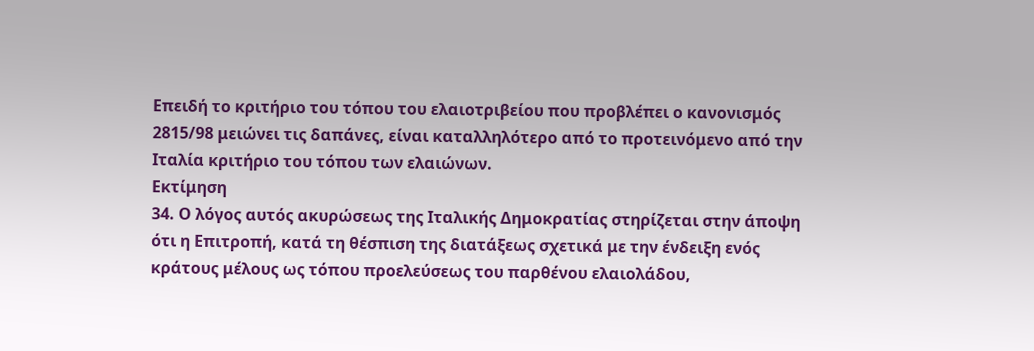Επειδή το κριτήριο του τόπου του ελαιοτριβείου που προβλέπει ο κανονισμός 2815/98 μειώνει τις δαπάνες, είναι καταλληλότερο από το προτεινόμενο από την Ιταλία κριτήριο του τόπου των ελαιώνων.
Εκτίμηση
34. Ο λόγος αυτός ακυρώσεως της Ιταλικής Δημοκρατίας στηρίζεται στην άποψη ότι η Επιτροπή, κατά τη θέσπιση της διατάξεως σχετικά με την ένδειξη ενός κράτους μέλους ως τόπου προελεύσεως του παρθένου ελαιολάδου,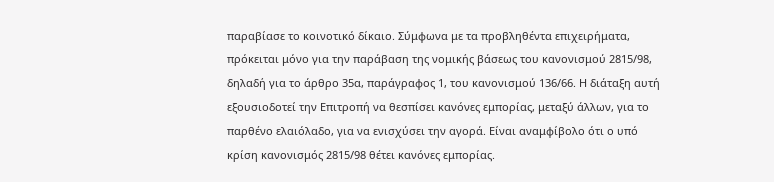παραβίασε το κοινοτικό δίκαιο. Σύμφωνα με τα προβληθέντα επιχειρήματα, πρόκειται μόνο για την παράβαση της νομικής βάσεως του κανονισμού 2815/98, δηλαδή για το άρθρο 35α, παράγραφος 1, του κανονισμού 136/66. Η διάταξη αυτή εξουσιοδοτεί την Επιτροπή να θεσπίσει κανόνες εμπορίας, μεταξύ άλλων, για το παρθένο ελαιόλαδο, για να ενισχύσει την αγορά. Είναι αναμφίβολο ότι ο υπό κρίση κανονισμός 2815/98 θέτει κανόνες εμπορίας.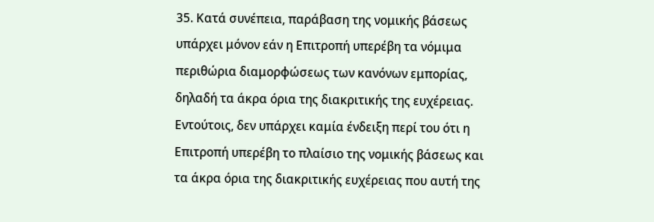35. Κατά συνέπεια, παράβαση της νομικής βάσεως υπάρχει μόνον εάν η Επιτροπή υπερέβη τα νόμιμα περιθώρια διαμορφώσεως των κανόνων εμπορίας, δηλαδή τα άκρα όρια της διακριτικής της ευχέρειας. Εντούτοις, δεν υπάρχει καμία ένδειξη περί του ότι η Επιτροπή υπερέβη το πλαίσιο της νομικής βάσεως και τα άκρα όρια της διακριτικής ευχέρειας που αυτή της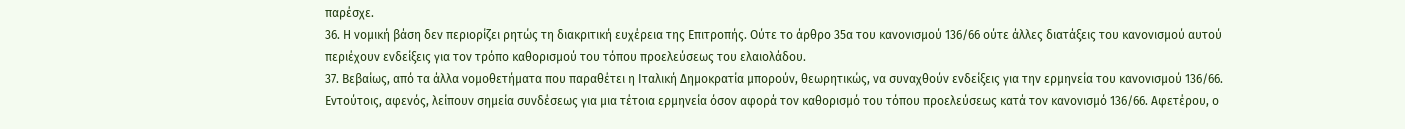παρέσχε.
36. Η νομική βάση δεν περιορίζει ρητώς τη διακριτική ευχέρεια της Επιτροπής. Ούτε το άρθρο 35α του κανονισμού 136/66 ούτε άλλες διατάξεις του κανονισμού αυτού περιέχουν ενδείξεις για τον τρόπο καθορισμού του τόπου προελεύσεως του ελαιολάδου.
37. Βεβαίως, από τα άλλα νομοθετήματα που παραθέτει η Ιταλική Δημοκρατία μπορούν, θεωρητικώς, να συναχθούν ενδείξεις για την ερμηνεία του κανονισμού 136/66. Εντούτοις, αφενός, λείπουν σημεία συνδέσεως για μια τέτοια ερμηνεία όσον αφορά τον καθορισμό του τόπου προελεύσεως κατά τον κανονισμό 136/66. Αφετέρου, ο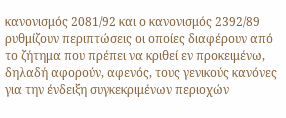κανονισμός 2081/92 και ο κανονισμός 2392/89 ρυθμίζουν περιπτώσεις οι οποίες διαφέρουν από το ζήτημα που πρέπει να κριθεί εν προκειμένω, δηλαδή αφορούν, αφενός, τους γενικούς κανόνες για την ένδειξη συγκεκριμένων περιοχών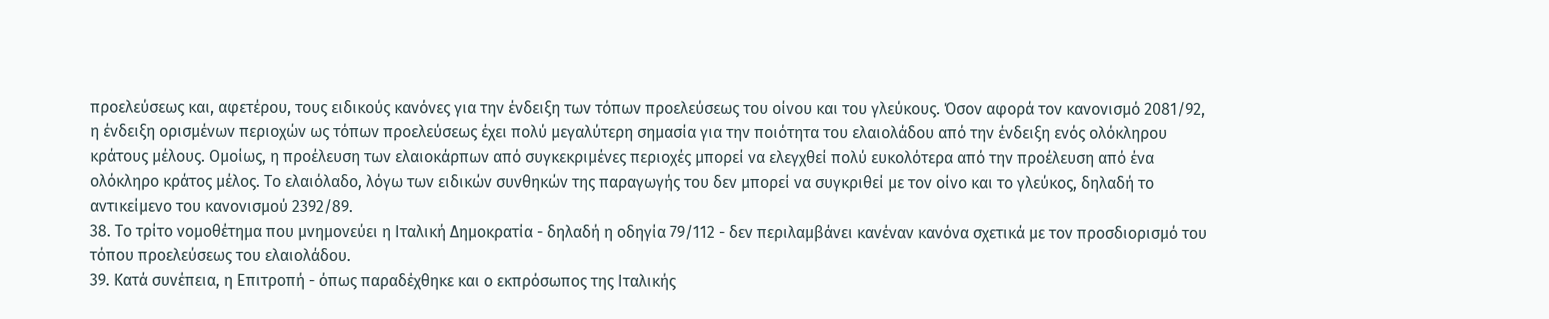προελεύσεως και, αφετέρου, τους ειδικούς κανόνες για την ένδειξη των τόπων προελεύσεως του οίνου και του γλεύκους. Όσον αφορά τον κανονισμό 2081/92, η ένδειξη ορισμένων περιοχών ως τόπων προελεύσεως έχει πολύ μεγαλύτερη σημασία για την ποιότητα του ελαιολάδου από την ένδειξη ενός ολόκληρου κράτους μέλους. Ομοίως, η προέλευση των ελαιοκάρπων από συγκεκριμένες περιοχές μπορεί να ελεγχθεί πολύ ευκολότερα από την προέλευση από ένα ολόκληρο κράτος μέλος. Το ελαιόλαδο, λόγω των ειδικών συνθηκών της παραγωγής του δεν μπορεί να συγκριθεί με τον οίνο και το γλεύκος, δηλαδή το αντικείμενο του κανονισμού 2392/89.
38. Το τρίτο νομοθέτημα που μνημονεύει η Ιταλική Δημοκρατία - δηλαδή η οδηγία 79/112 - δεν περιλαμβάνει κανέναν κανόνα σχετικά με τον προσδιορισμό του τόπου προελεύσεως του ελαιολάδου.
39. Κατά συνέπεια, η Επιτροπή - όπως παραδέχθηκε και ο εκπρόσωπος της Ιταλικής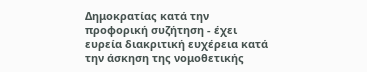Δημοκρατίας κατά την προφορική συζήτηση - έχει ευρεία διακριτική ευχέρεια κατά την άσκηση της νομοθετικής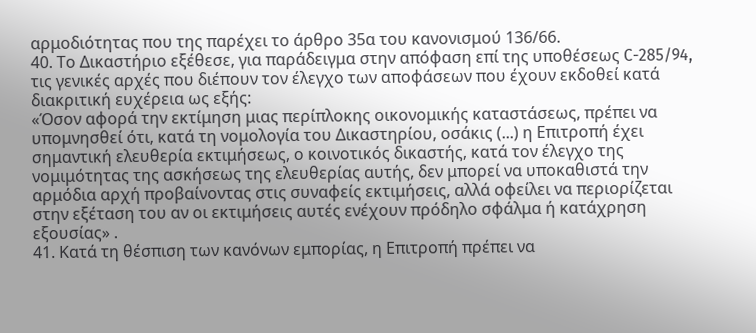αρμοδιότητας που της παρέχει το άρθρο 35α του κανονισμού 136/66.
40. Το Δικαστήριο εξέθεσε, για παράδειγμα στην απόφαση επί της υποθέσεως C-285/94, τις γενικές αρχές που διέπουν τον έλεγχο των αποφάσεων που έχουν εκδοθεί κατά διακριτική ευχέρεια ως εξής:
«Όσον αφορά την εκτίμηση μιας περίπλοκης οικονομικής καταστάσεως, πρέπει να υπομνησθεί ότι, κατά τη νομολογία του Δικαστηρίου, οσάκις (...) η Επιτροπή έχει σημαντική ελευθερία εκτιμήσεως, ο κοινοτικός δικαστής, κατά τον έλεγχο της νομιμότητας της ασκήσεως της ελευθερίας αυτής, δεν μπορεί να υποκαθιστά την αρμόδια αρχή προβαίνοντας στις συναφείς εκτιμήσεις, αλλά οφείλει να περιορίζεται στην εξέταση του αν οι εκτιμήσεις αυτές ενέχουν πρόδηλο σφάλμα ή κατάχρηση εξουσίας» .
41. Κατά τη θέσπιση των κανόνων εμπορίας, η Επιτροπή πρέπει να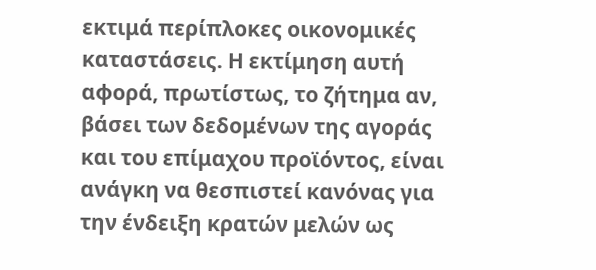εκτιμά περίπλοκες οικονομικές καταστάσεις. Η εκτίμηση αυτή αφορά, πρωτίστως, το ζήτημα αν, βάσει των δεδομένων της αγοράς και του επίμαχου προϊόντος, είναι ανάγκη να θεσπιστεί κανόνας για την ένδειξη κρατών μελών ως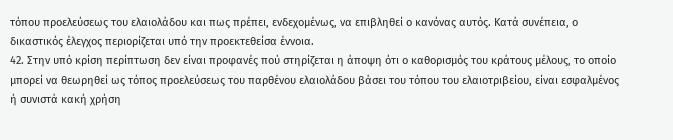τόπου προελεύσεως του ελαιολάδου και πως πρέπει, ενδεχομένως, να επιβληθεί ο κανόνας αυτός. Κατά συνέπεια, ο δικαστικός έλεγχος περιορίζεται υπό την προεκτεθείσα έννοια.
42. Στην υπό κρίση περίπτωση δεν είναι προφανές πού στηρίζεται η άποψη ότι ο καθορισμός του κράτους μέλους, το οποίο μπορεί να θεωρηθεί ως τόπος προελεύσεως του παρθένου ελαιολάδου βάσει του τόπου του ελαιοτριβείου, είναι εσφαλμένος ή συνιστά κακή χρήση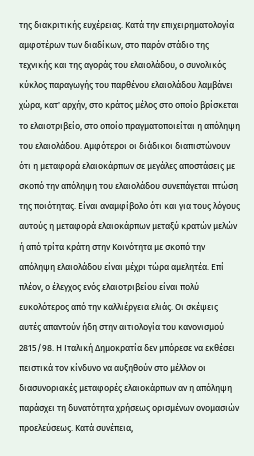της διακριτικής ευχέρειας. Κατά την επιχειρηματολογία αμφοτέρων των διαδίκων, στο παρόν στάδιο της τεχνικής και της αγοράς του ελαιολάδου, ο συνολικός κύκλος παραγωγής του παρθένου ελαιολάδου λαμβάνει χώρα, κατ' αρχήν, στο κράτος μέλος στο οποίο βρίσκεται το ελαιοτριβείο, στο οποίο πραγματοποιείται η απόληψη του ελαιολάδου. Αμφότεροι οι διάδικοι διαπιστώνουν ότι η μεταφορά ελαιοκάρπων σε μεγάλες αποστάσεις με σκοπό την απόληψη του ελαιολάδου συνεπάγεται πτώση της ποιότητας. Είναι αναμφίβολο ότι και για τους λόγους αυτούς η μεταφορά ελαιοκάρπων μεταξύ κρατών μελών ή από τρίτα κράτη στην Κοινότητα με σκοπό την απόληψη ελαιολάδου είναι μέχρι τώρα αμελητέα. Επί πλέον, ο έλεγχος ενός ελαιοτριβείου είναι πολύ ευκολότερος από την καλλιέργεια ελιάς. Οι σκέψεις αυτές απαντούν ήδη στην αιτιολογία του κανονισμού 2815/98. Η Ιταλική Δημοκρατία δεν μπόρεσε να εκθέσει πειστικά τον κίνδυνο να αυξηθούν στο μέλλον οι διασυνοριακές μεταφορές ελαιοκάρπων αν η απόληψη παράσχει τη δυνατότητα χρήσεως ορισμένων ονομασιών προελεύσεως. Κατά συνέπεια,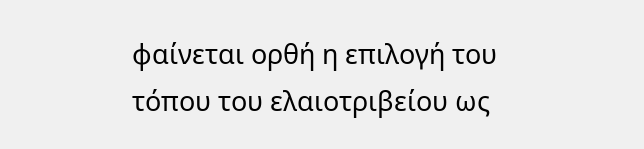φαίνεται ορθή η επιλογή του τόπου του ελαιοτριβείου ως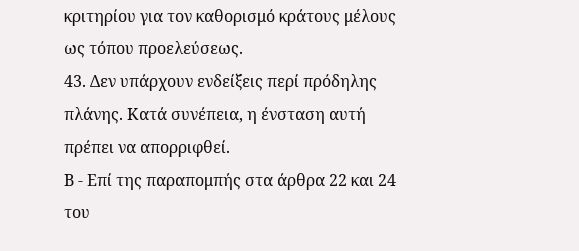κριτηρίου για τον καθορισμό κράτους μέλους ως τόπου προελεύσεως.
43. Δεν υπάρχουν ενδείξεις περί πρόδηλης πλάνης. Κατά συνέπεια, η ένσταση αυτή πρέπει να απορριφθεί.
Β - Επί της παραπομπής στα άρθρα 22 και 24 του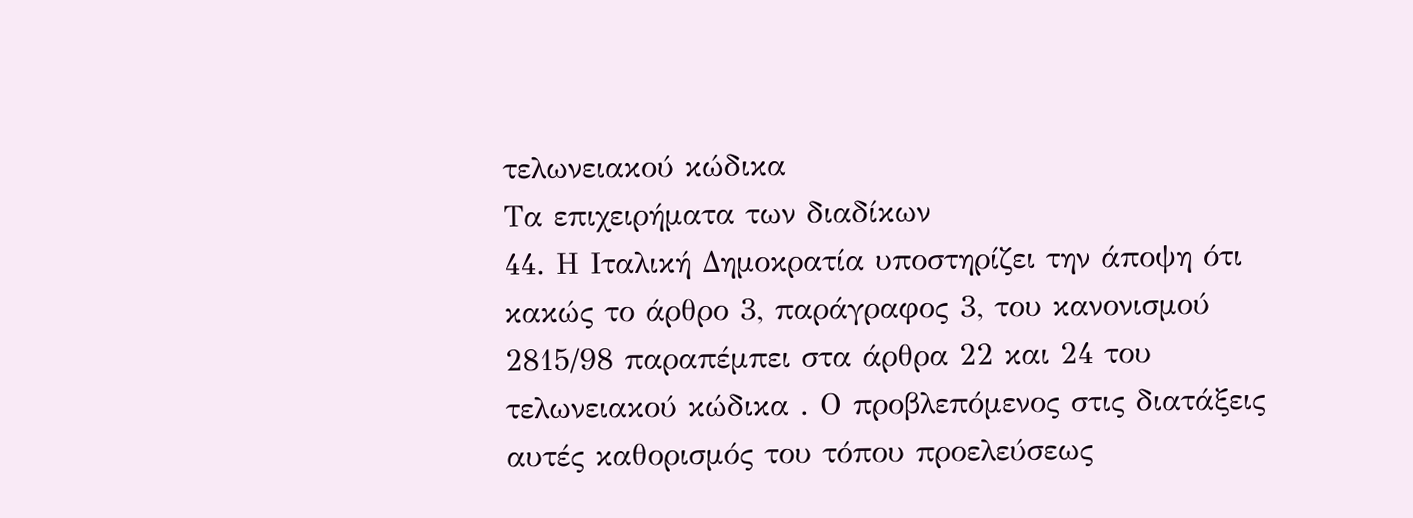τελωνειακού κώδικα
Τα επιχειρήματα των διαδίκων
44. Η Ιταλική Δημοκρατία υποστηρίζει την άποψη ότι κακώς το άρθρο 3, παράγραφος 3, του κανονισμού 2815/98 παραπέμπει στα άρθρα 22 και 24 του τελωνειακού κώδικα . Ο προβλεπόμενος στις διατάξεις αυτές καθορισμός του τόπου προελεύσεως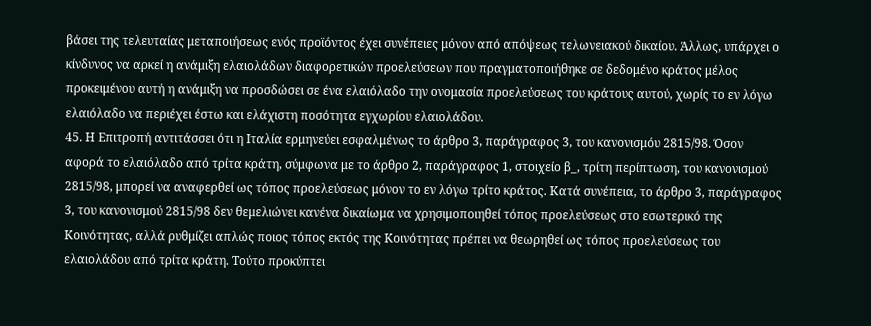βάσει της τελευταίας μεταποιήσεως ενός προϊόντος έχει συνέπειες μόνον από απόψεως τελωνειακού δικαίου. Άλλως, υπάρχει ο κίνδυνος να αρκεί η ανάμιξη ελαιολάδων διαφορετικών προελεύσεων που πραγματοποιήθηκε σε δεδομένο κράτος μέλος προκειμένου αυτή η ανάμιξη να προσδώσει σε ένα ελαιόλαδο την ονομασία προελεύσεως του κράτους αυτού, χωρίς το εν λόγω ελαιόλαδο να περιέχει έστω και ελάχιστη ποσότητα εγχωρίου ελαιολάδου.
45. Η Επιτροπή αντιτάσσει ότι η Ιταλία ερμηνεύει εσφαλμένως το άρθρο 3, παράγραφος 3, του κανονισμόυ 2815/98. Όσον αφορά το ελαιόλαδο από τρίτα κράτη, σύμφωνα με το άρθρο 2, παράγραφος 1, στοιχείο β_, τρίτη περίπτωση, του κανονισμού 2815/98, μπορεί να αναφερθεί ως τόπος προελεύσεως μόνον το εν λόγω τρίτο κράτος. Κατά συνέπεια, το άρθρο 3, παράγραφος 3, του κανονισμού 2815/98 δεν θεμελιώνει κανένα δικαίωμα να χρησιμοποιηθεί τόπος προελεύσεως στο εσωτερικό της Κοινότητας, αλλά ρυθμίζει απλώς ποιος τόπος εκτός της Κοινότητας πρέπει να θεωρηθεί ως τόπος προελεύσεως του ελαιολάδου από τρίτα κράτη. Τούτο προκύπτει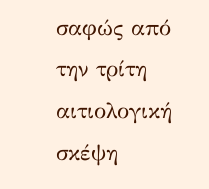σαφώς από την τρίτη αιτιολογική σκέψη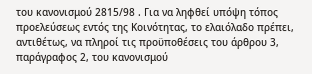του κανονισμού 2815/98 . Για να ληφθεί υπόψη τόπος προελεύσεως εντός της Κοινότητας, το ελαιόλαδο πρέπει, αντιθέτως, να πληροί τις προϋποθέσεις του άρθρου 3, παράγραφος 2, του κανονισμού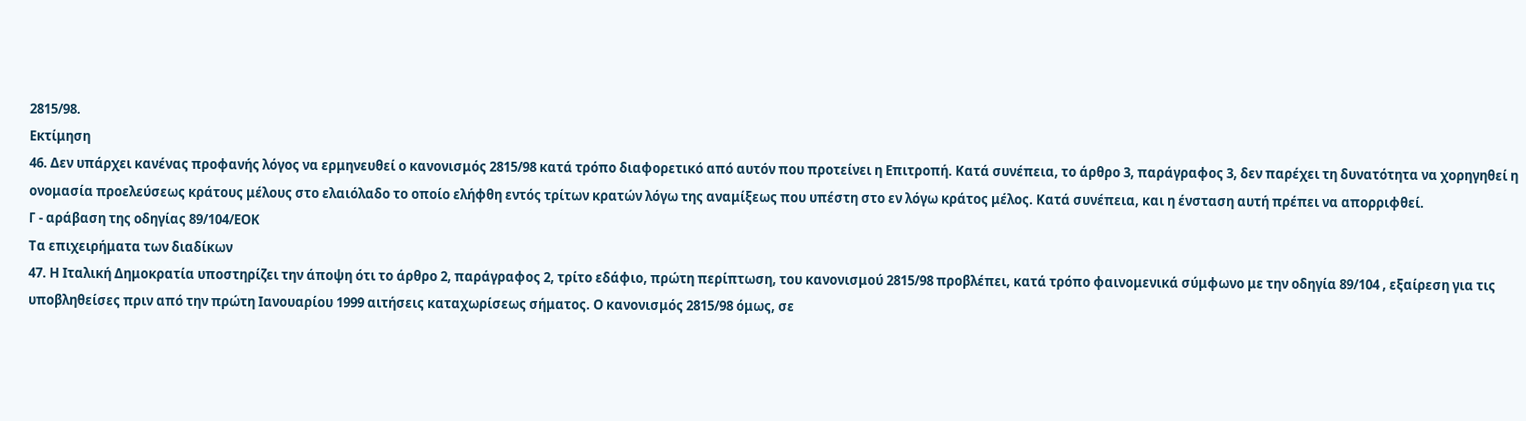2815/98.
Εκτίμηση
46. Δεν υπάρχει κανένας προφανής λόγος να ερμηνευθεί ο κανονισμός 2815/98 κατά τρόπο διαφορετικό από αυτόν που προτείνει η Επιτροπή. Κατά συνέπεια, το άρθρο 3, παράγραφος 3, δεν παρέχει τη δυνατότητα να χορηγηθεί η ονομασία προελεύσεως κράτους μέλους στο ελαιόλαδο το οποίο ελήφθη εντός τρίτων κρατών λόγω της αναμίξεως που υπέστη στο εν λόγω κράτος μέλος. Κατά συνέπεια, και η ένσταση αυτή πρέπει να απορριφθεί.
Γ - αράβαση της οδηγίας 89/104/ΕΟΚ
Τα επιχειρήματα των διαδίκων
47. Η Ιταλική Δημοκρατία υποστηρίζει την άποψη ότι το άρθρο 2, παράγραφος 2, τρίτο εδάφιο, πρώτη περίπτωση, του κανονισμού 2815/98 προβλέπει, κατά τρόπο φαινομενικά σύμφωνο με την οδηγία 89/104 , εξαίρεση για τις υποβληθείσες πριν από την πρώτη Ιανουαρίου 1999 αιτήσεις καταχωρίσεως σήματος. Ο κανονισμός 2815/98 όμως, σε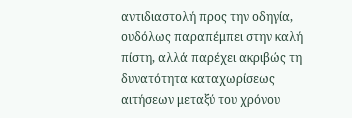αντιδιαστολή προς την οδηγία, ουδόλως παραπέμπει στην καλή πίστη, αλλά παρέχει ακριβώς τη δυνατότητα καταχωρίσεως αιτήσεων μεταξύ του χρόνου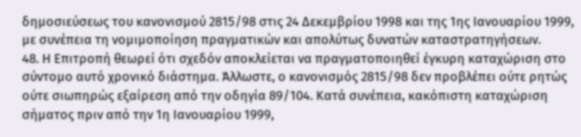δημοσιεύσεως του κανονισμού 2815/98 στις 24 Δεκεμβρίου 1998 και της 1ης Ιανουαρίου 1999, με συνέπεια τη νομιμοποίηση πραγματικών και απολύτως δυνατών καταστρατηγήσεων.
48. Η Επιτροπή θεωρεί ότι σχεδόν αποκλείεται να πραγματοποιηθεί έγκυρη καταχώριση στο σύντομο αυτό χρονικό διάστημα. Άλλωστε, ο κανονισμός 2815/98 δεν προβλέπει ούτε ρητώς ούτε σιωπηρώς εξαίρεση από την οδηγία 89/104. Κατά συνέπεια, κακόπιστη καταχώριση σήματος πριν από την 1η Ιανουαρίου 1999,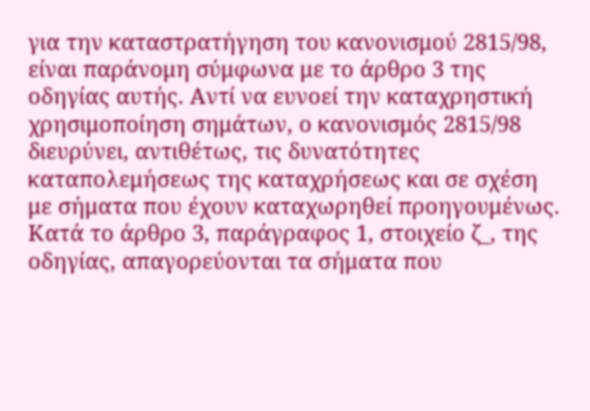για την καταστρατήγηση του κανονισμού 2815/98, είναι παράνομη σύμφωνα με το άρθρο 3 της οδηγίας αυτής. Αντί να ευνοεί την καταχρηστική χρησιμοποίηση σημάτων, ο κανονισμός 2815/98 διευρύνει, αντιθέτως, τις δυνατότητες καταπολεμήσεως της καταχρήσεως και σε σχέση με σήματα που έχουν καταχωρηθεί προηγουμένως. Κατά το άρθρο 3, παράγραφος 1, στοιχείο ζ_, της οδηγίας, απαγορεύονται τα σήματα που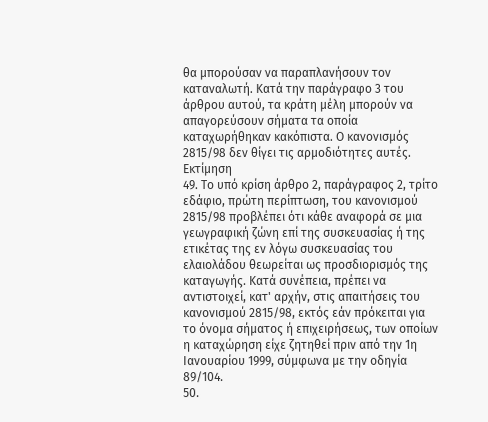θα μπορούσαν να παραπλανήσουν τον καταναλωτή. Κατά την παράγραφο 3 του άρθρου αυτού, τα κράτη μέλη μπορούν να απαγορεύσουν σήματα τα οποία καταχωρήθηκαν κακόπιστα. Ο κανονισμός 2815/98 δεν θίγει τις αρμοδιότητες αυτές.
Εκτίμηση
49. Το υπό κρίση άρθρο 2, παράγραφος 2, τρίτο εδάφιο, πρώτη περίπτωση, του κανονισμού 2815/98 προβλέπει ότι κάθε αναφορά σε μια γεωγραφική ζώνη επί της συσκευασίας ή της ετικέτας της εν λόγω συσκευασίας του ελαιολάδου θεωρείται ως προσδιορισμός της καταγωγής. Κατά συνέπεια, πρέπει να αντιστοιχεί, κατ' αρχήν, στις απαιτήσεις του κανονισμού 2815/98, εκτός εάν πρόκειται για το όνομα σήματος ή επιχειρήσεως, των οποίων η καταχώρηση είχε ζητηθεί πριν από την 1η Ιανουαρίου 1999, σύμφωνα με την οδηγία 89/104.
50.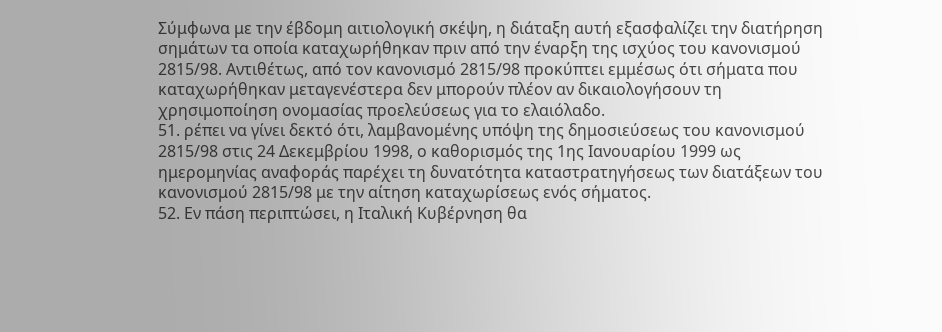Σύμφωνα με την έβδομη αιτιολογική σκέψη, η διάταξη αυτή εξασφαλίζει την διατήρηση σημάτων τα οποία καταχωρήθηκαν πριν από την έναρξη της ισχύος του κανονισμού 2815/98. Αντιθέτως, από τον κανονισμό 2815/98 προκύπτει εμμέσως ότι σήματα που καταχωρήθηκαν μεταγενέστερα δεν μπορούν πλέον αν δικαιολογήσουν τη χρησιμοποίηση ονομασίας προελεύσεως για το ελαιόλαδο.
51. ρέπει να γίνει δεκτό ότι, λαμβανομένης υπόψη της δημοσιεύσεως του κανονισμού 2815/98 στις 24 Δεκεμβρίου 1998, ο καθορισμός της 1ης Ιανουαρίου 1999 ως ημερομηνίας αναφοράς παρέχει τη δυνατότητα καταστρατηγήσεως των διατάξεων του κανονισμού 2815/98 με την αίτηση καταχωρίσεως ενός σήματος.
52. Εν πάση περιπτώσει, η Ιταλική Κυβέρνηση θα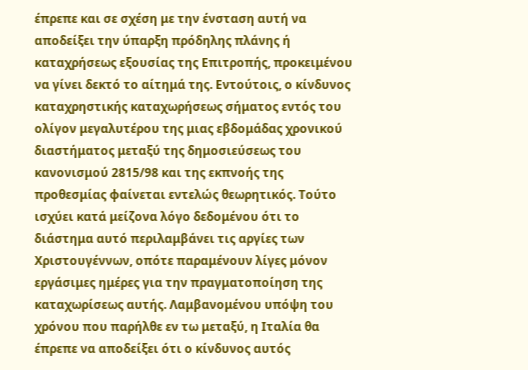έπρεπε και σε σχέση με την ένσταση αυτή να αποδείξει την ύπαρξη πρόδηλης πλάνης ή καταχρήσεως εξουσίας της Επιτροπής, προκειμένου να γίνει δεκτό το αίτημά της. Εντούτοις, ο κίνδυνος καταχρηστικής καταχωρήσεως σήματος εντός του ολίγον μεγαλυτέρου της μιας εβδομάδας χρονικού διαστήματος μεταξύ της δημοσιεύσεως του κανονισμού 2815/98 και της εκπνοής της προθεσμίας φαίνεται εντελώς θεωρητικός. Τούτο ισχύει κατά μείζονα λόγο δεδομένου ότι το διάστημα αυτό περιλαμβάνει τις αργίες των Χριστουγέννων, οπότε παραμένουν λίγες μόνον εργάσιμες ημέρες για την πραγματοποίηση της καταχωρίσεως αυτής. Λαμβανομένου υπόψη του χρόνου που παρήλθε εν τω μεταξύ, η Ιταλία θα έπρεπε να αποδείξει ότι ο κίνδυνος αυτός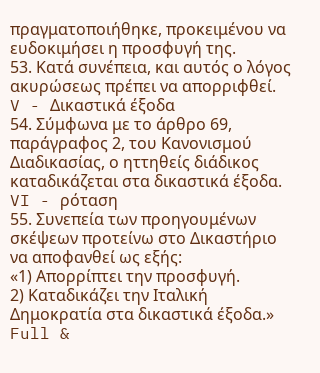πραγματοποιήθηκε, προκειμένου να ευδοκιμήσει η προσφυγή της.
53. Κατά συνέπεια, και αυτός ο λόγος ακυρώσεως πρέπει να απορριφθεί.
V - Δικαστικά έξοδα
54. Σύμφωνα με το άρθρο 69, παράγραφος 2, του Κανονισμού Διαδικασίας, ο ηττηθείς διάδικος καταδικάζεται στα δικαστικά έξοδα.
VI - ρόταση
55. Συνεπεία των προηγουμένων σκέψεων προτείνω στο Δικαστήριο να αποφανθεί ως εξής:
«1) Απορρίπτει την προσφυγή.
2) Καταδικάζει την Ιταλική Δημοκρατία στα δικαστικά έξοδα.»
Full &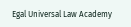Egal Universal Law Academy